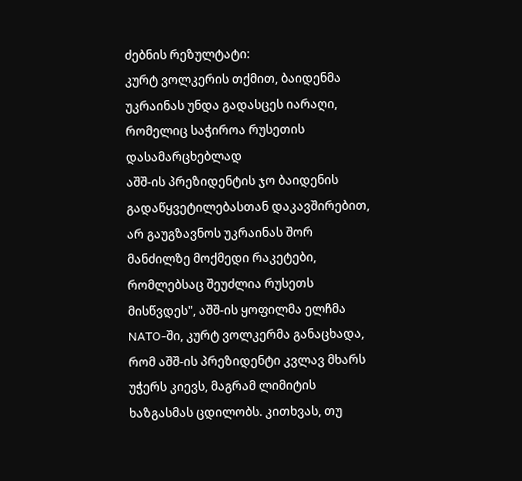ძებნის რეზულტატი:
კურტ ვოლკერის თქმით, ბაიდენმა უკრაინას უნდა გადასცეს იარაღი, რომელიც საჭიროა რუსეთის დასამარცხებლად
აშშ-ის პრეზიდენტის ჯო ბაიდენის გადაწყვეტილებასთან დაკავშირებით, არ გაუგზავნოს უკრაინას შორ მანძილზე მოქმედი რაკეტები, რომლებსაც შეუძლია რუსეთს მისწვდეს", აშშ-ის ყოფილმა ელჩმა NATO-ში, კურტ ვოლკერმა განაცხადა, რომ აშშ-ის პრეზიდენტი კვლავ მხარს უჭერს კიევს, მაგრამ ლიმიტის ხაზგასმას ცდილობს. კითხვას, თუ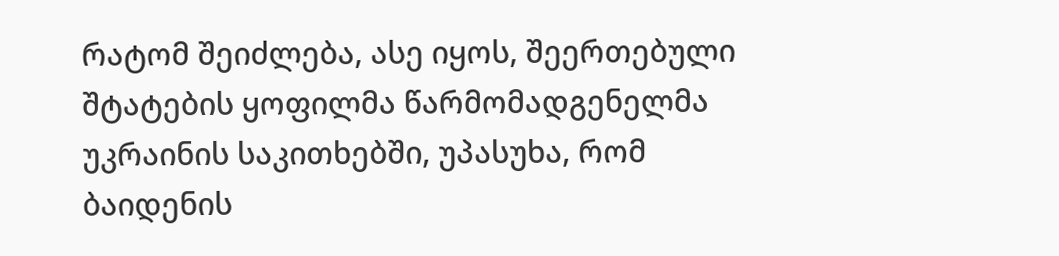რატომ შეიძლება, ასე იყოს, შეერთებული შტატების ყოფილმა წარმომადგენელმა უკრაინის საკითხებში, უპასუხა, რომ ბაიდენის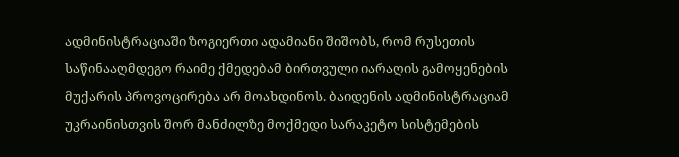ადმინისტრაციაში ზოგიერთი ადამიანი შიშობს, რომ რუსეთის საწინააღმდეგო რაიმე ქმედებამ ბირთვული იარაღის გამოყენების მუქარის პროვოცირება არ მოახდინოს. ბაიდენის ადმინისტრაციამ უკრაინისთვის შორ მანძილზე მოქმედი სარაკეტო სისტემების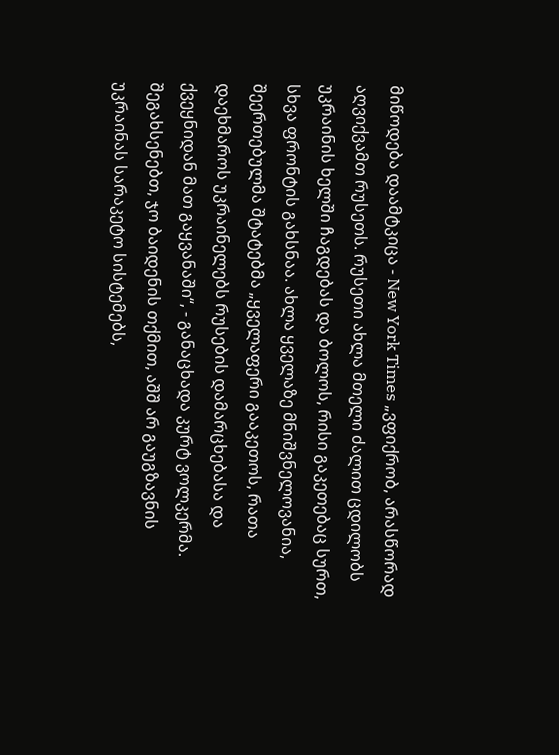მიწოდება დაამტკიცა - New York Times „ვფიქრობ, არასწორად აღვიქვამთ რუსეთს. რუსეთი ახლა მთელი ძალით ცდილობს უკრაინის ხელში ჩაგდებას და ბოლოს, რისი გაკეთებაც სურთ, სხვა ფრონტის გახსნაა. ახლა ყველაზე მნიშვნელოვანია, შეერთებულმა შტატებმა „ყველაფერი გააკეთოს, რათა დაეხმაროს უკრაინელებს რუსების დამარცხებასა და ქვეყნიდან მათ გაყვანაში“, - განაცხადა კურტ ვოლკერმა. შეგახსენებთ, ჯო ბაიდენის თქმით, აშშ არ გაუგზავნის უკრაინას სარაკეტო სისტემებს,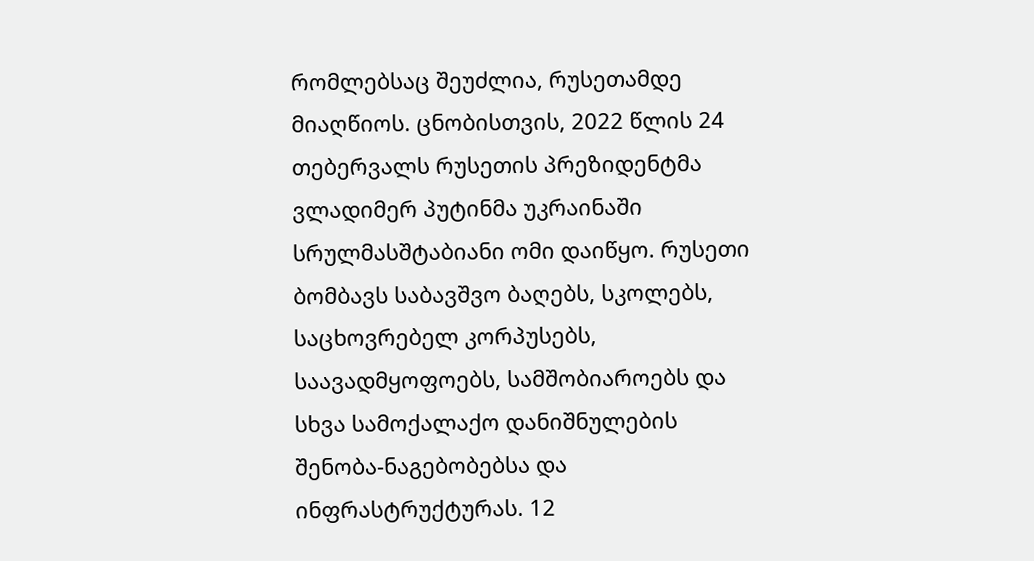რომლებსაც შეუძლია, რუსეთამდე მიაღწიოს. ცნობისთვის, 2022 წლის 24 თებერვალს რუსეთის პრეზიდენტმა ვლადიმერ პუტინმა უკრაინაში სრულმასშტაბიანი ომი დაიწყო. რუსეთი ბომბავს საბავშვო ბაღებს, სკოლებს, საცხოვრებელ კორპუსებს, საავადმყოფოებს, სამშობიაროებს და სხვა სამოქალაქო დანიშნულების შენობა-ნაგებობებსა და ინფრასტრუქტურას. 12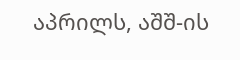აპრილს, აშშ-ის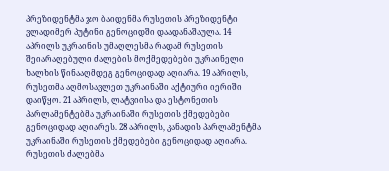პრეზიდენტმა ჯო ბაიდენმა რუსეთის პრეზიდენტი ვლადიმერ პუტინი გენოციდში დაადანაშაულა. 14 აპრილს უკრაინის უმაღლესმა რადამ რუსეთის შეიარაღებული ძალების მოქმედებები უკრაინელი ხალხის წინააღმდეგ გენოციდად აღიარა. 19 აპრილს, რუსეთმა აღმოსავლეთ უკრაინაში აქტიური იერიში დაიწყო. 21 აპრილს, ლატვიისა და ესტონეთის პარლამენტებმა უკრაინაში რუსეთის ქმედებები გენოციდად აღიარეს. 28 აპრილს, კანადის პარლამენტმა უკრაინაში რუსეთის ქმედებები გენოციდად აღიარა. რუსეთის ძალებმა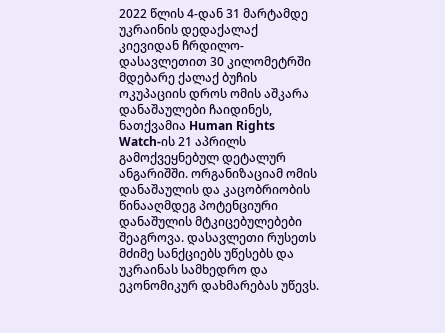2022 წლის 4-დან 31 მარტამდე უკრაინის დედაქალაქ კიევიდან ჩრდილო-დასავლეთით 30 კილომეტრში მდებარე ქალაქ ბუჩის ოკუპაციის დროს ომის აშკარა დანაშაულები ჩაიდინეს, ნათქვამია Human Rights Watch-ის 21 აპრილს გამოქვეყნებულ დეტალურ ანგარიშში. ორგანიზაციამ ომის დანაშაულის და კაცობრიობის წინააღმდეგ პოტენციური დანაშულის მტკიცებულებები შეაგროვა. დასავლეთი რუსეთს მძიმე სანქციებს უწესებს და უკრაინას სამხედრო და ეკონომიკურ დახმარებას უწევს.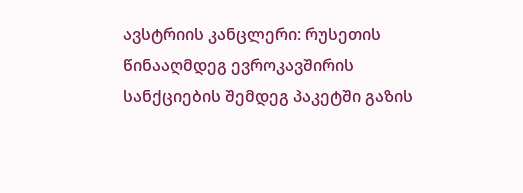ავსტრიის კანცლერი: რუსეთის წინააღმდეგ ევროკავშირის სანქციების შემდეგ პაკეტში გაზის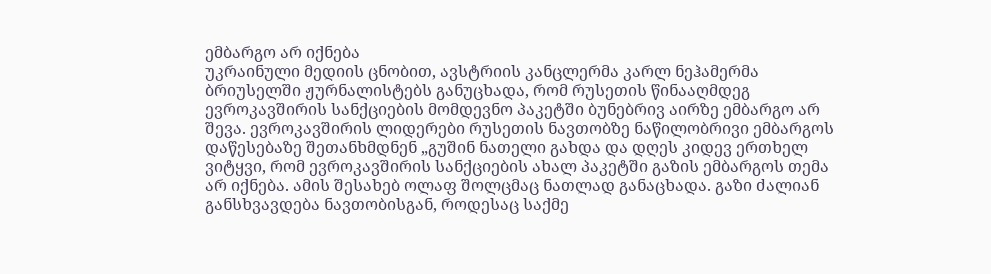ემბარგო არ იქნება
უკრაინული მედიის ცნობით, ავსტრიის კანცლერმა კარლ ნეჰამერმა ბრიუსელში ჟურნალისტებს განუცხადა, რომ რუსეთის წინააღმდეგ ევროკავშირის სანქციების მომდევნო პაკეტში ბუნებრივ აირზე ემბარგო არ შევა. ევროკავშირის ლიდერები რუსეთის ნავთობზე ნაწილობრივი ემბარგოს დაწესებაზე შეთანხმდნენ „გუშინ ნათელი გახდა და დღეს კიდევ ერთხელ ვიტყვი, რომ ევროკავშირის სანქციების ახალ პაკეტში გაზის ემბარგოს თემა არ იქნება. ამის შესახებ ოლაფ შოლცმაც ნათლად განაცხადა. გაზი ძალიან განსხვავდება ნავთობისგან, როდესაც საქმე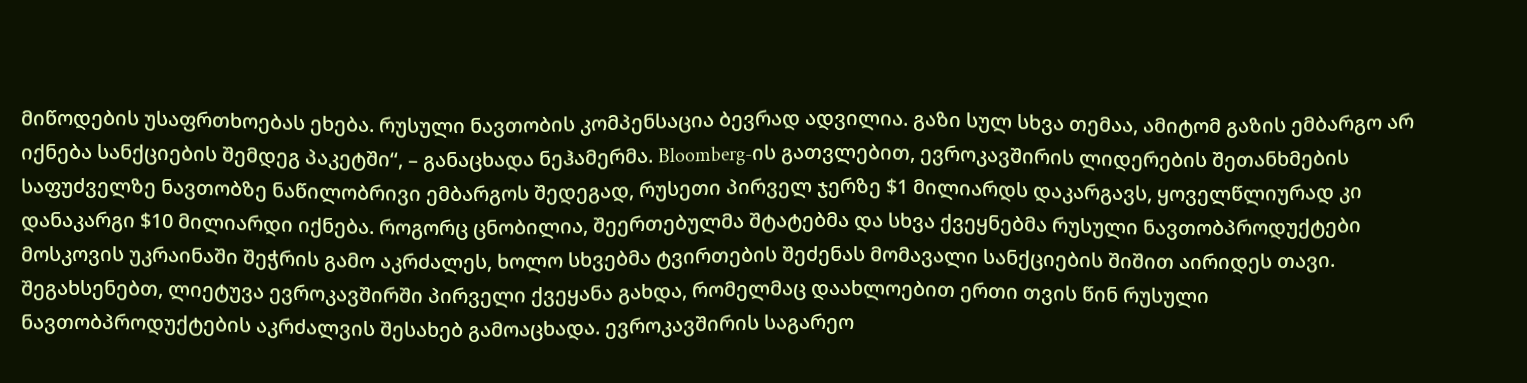მიწოდების უსაფრთხოებას ეხება. რუსული ნავთობის კომპენსაცია ბევრად ადვილია. გაზი სულ სხვა თემაა, ამიტომ გაზის ემბარგო არ იქნება სანქციების შემდეგ პაკეტში“, – განაცხადა ნეჰამერმა. Bloomberg-ის გათვლებით, ევროკავშირის ლიდერების შეთანხმების საფუძველზე ნავთობზე ნაწილობრივი ემბარგოს შედეგად, რუსეთი პირველ ჯერზე $1 მილიარდს დაკარგავს, ყოველწლიურად კი დანაკარგი $10 მილიარდი იქნება. როგორც ცნობილია, შეერთებულმა შტატებმა და სხვა ქვეყნებმა რუსული ნავთობპროდუქტები მოსკოვის უკრაინაში შეჭრის გამო აკრძალეს, ხოლო სხვებმა ტვირთების შეძენას მომავალი სანქციების შიშით აირიდეს თავი. შეგახსენებთ, ლიეტუვა ევროკავშირში პირველი ქვეყანა გახდა, რომელმაც დაახლოებით ერთი თვის წინ რუსული ნავთობპროდუქტების აკრძალვის შესახებ გამოაცხადა. ევროკავშირის საგარეო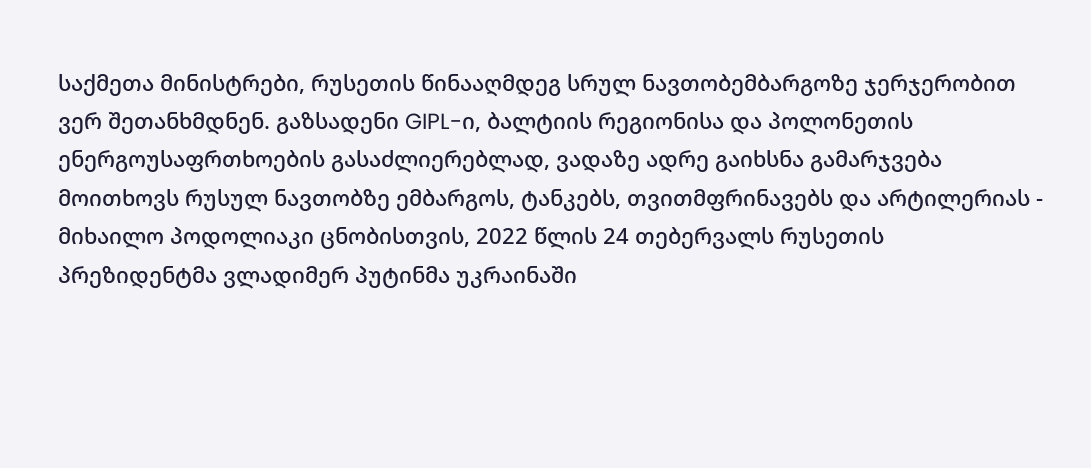საქმეთა მინისტრები, რუსეთის წინააღმდეგ სრულ ნავთობემბარგოზე ჯერჯერობით ვერ შეთანხმდნენ. გაზსადენი GIPL-ი, ბალტიის რეგიონისა და პოლონეთის ენერგოუსაფრთხოების გასაძლიერებლად, ვადაზე ადრე გაიხსნა გამარჯვება მოითხოვს რუსულ ნავთობზე ემბარგოს, ტანკებს, თვითმფრინავებს და არტილერიას - მიხაილო პოდოლიაკი ცნობისთვის, 2022 წლის 24 თებერვალს რუსეთის პრეზიდენტმა ვლადიმერ პუტინმა უკრაინაში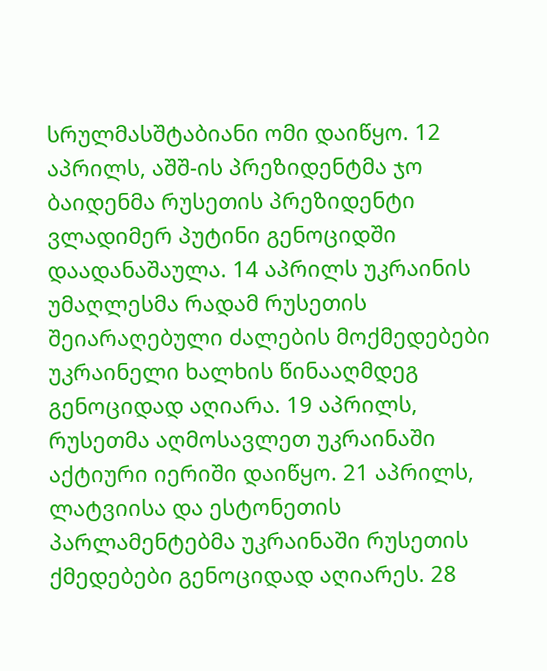სრულმასშტაბიანი ომი დაიწყო. 12 აპრილს, აშშ-ის პრეზიდენტმა ჯო ბაიდენმა რუსეთის პრეზიდენტი ვლადიმერ პუტინი გენოციდში დაადანაშაულა. 14 აპრილს უკრაინის უმაღლესმა რადამ რუსეთის შეიარაღებული ძალების მოქმედებები უკრაინელი ხალხის წინააღმდეგ გენოციდად აღიარა. 19 აპრილს, რუსეთმა აღმოსავლეთ უკრაინაში აქტიური იერიში დაიწყო. 21 აპრილს, ლატვიისა და ესტონეთის პარლამენტებმა უკრაინაში რუსეთის ქმედებები გენოციდად აღიარეს. 28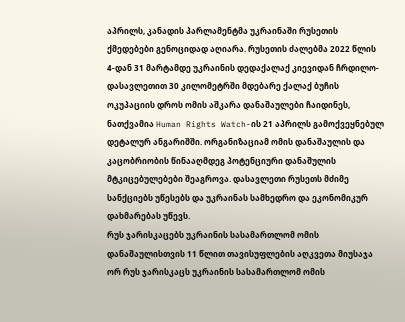აპრილს, კანადის პარლამენტმა უკრაინაში რუსეთის ქმედებები გენოციდად აღიარა. რუსეთის ძალებმა 2022 წლის 4-დან 31 მარტამდე უკრაინის დედაქალაქ კიევიდან ჩრდილო-დასავლეთით 30 კილომეტრში მდებარე ქალაქ ბუჩის ოკუპაციის დროს ომის აშკარა დანაშაულები ჩაიდინეს, ნათქვამია Human Rights Watch-ის 21 აპრილს გამოქვეყნებულ დეტალურ ანგარიშში. ორგანიზაციამ ომის დანაშაულის და კაცობრიობის წინააღმდეგ პოტენციური დანაშულის მტკიცებულებები შეაგროვა. დასავლეთი რუსეთს მძიმე სანქციებს უწესებს და უკრაინას სამხედრო და ეკონომიკურ დახმარებას უწევს.
რუს ჯარისკაცებს უკრაინის სასამართლომ ომის დანაშაულისთვის 11 წლით თავისუფლების აღკვეთა მიუსაჯა
ორ რუს ჯარისკაცს უკრაინის სასამართლომ ომის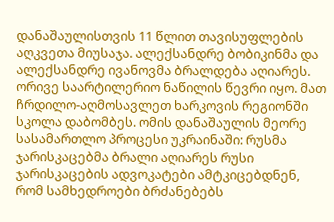დანაშაულისთვის 11 წლით თავისუფლების აღკვეთა მიუსაჯა. ალექსანდრე ბობიკინმა და ალექსანდრე ივანოვმა ბრალდება აღიარეს. ორივე საარტილერიო ნაწილის წევრი იყო. მათ ჩრდილო-აღმოსავლეთ ხარკოვის რეგიონში სკოლა დაბომბეს. ომის დანაშაულის მეორე სასამართლო პროცესი უკრაინაში: რუსმა ჯარისკაცებმა ბრალი აღიარეს რუსი ჯარისკაცების ადვოკატები ამტკიცებდნენ, რომ სამხედროები ბრძანებებს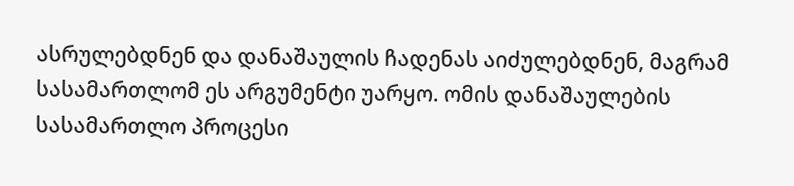ასრულებდნენ და დანაშაულის ჩადენას აიძულებდნენ, მაგრამ სასამართლომ ეს არგუმენტი უარყო. ომის დანაშაულების სასამართლო პროცესი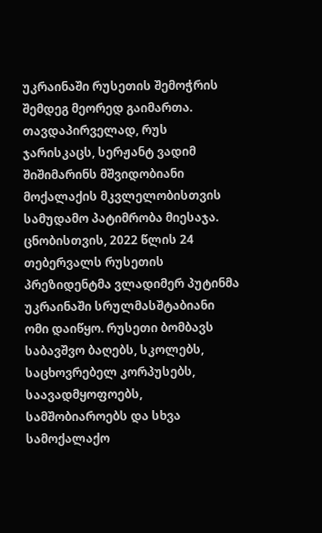უკრაინაში რუსეთის შემოჭრის შემდეგ მეორედ გაიმართა. თავდაპირველად, რუს ჯარისკაცს, სერჟანტ ვადიმ შიშიმარინს მშვიდობიანი მოქალაქის მკვლელობისთვის სამუდამო პატიმრობა მიესაჯა. ცნობისთვის, 2022 წლის 24 თებერვალს რუსეთის პრეზიდენტმა ვლადიმერ პუტინმა უკრაინაში სრულმასშტაბიანი ომი დაიწყო. რუსეთი ბომბავს საბავშვო ბაღებს, სკოლებს, საცხოვრებელ კორპუსებს, საავადმყოფოებს, სამშობიაროებს და სხვა სამოქალაქო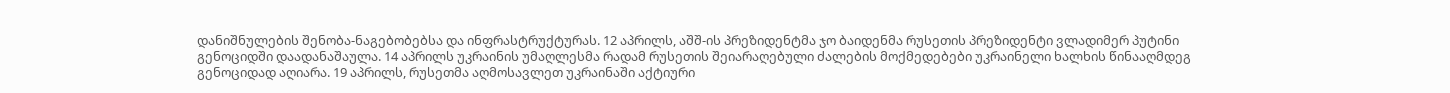დანიშნულების შენობა-ნაგებობებსა და ინფრასტრუქტურას. 12 აპრილს, აშშ-ის პრეზიდენტმა ჯო ბაიდენმა რუსეთის პრეზიდენტი ვლადიმერ პუტინი გენოციდში დაადანაშაულა. 14 აპრილს უკრაინის უმაღლესმა რადამ რუსეთის შეიარაღებული ძალების მოქმედებები უკრაინელი ხალხის წინააღმდეგ გენოციდად აღიარა. 19 აპრილს, რუსეთმა აღმოსავლეთ უკრაინაში აქტიური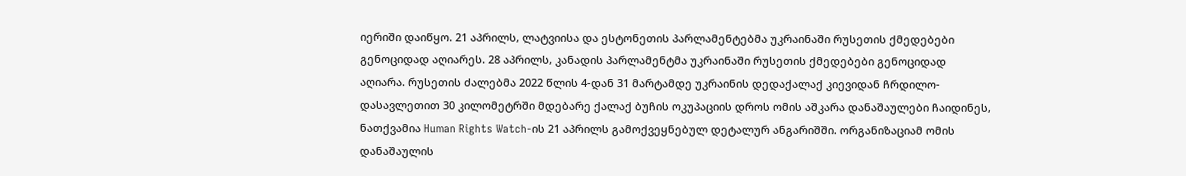იერიში დაიწყო. 21 აპრილს, ლატვიისა და ესტონეთის პარლამენტებმა უკრაინაში რუსეთის ქმედებები გენოციდად აღიარეს. 28 აპრილს, კანადის პარლამენტმა უკრაინაში რუსეთის ქმედებები გენოციდად აღიარა. რუსეთის ძალებმა 2022 წლის 4-დან 31 მარტამდე უკრაინის დედაქალაქ კიევიდან ჩრდილო-დასავლეთით 30 კილომეტრში მდებარე ქალაქ ბუჩის ოკუპაციის დროს ომის აშკარა დანაშაულები ჩაიდინეს, ნათქვამია Human Rights Watch-ის 21 აპრილს გამოქვეყნებულ დეტალურ ანგარიშში. ორგანიზაციამ ომის დანაშაულის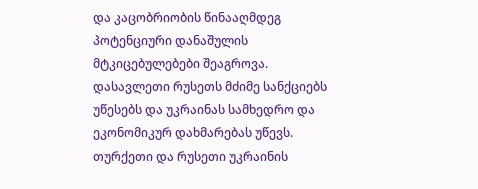და კაცობრიობის წინააღმდეგ პოტენციური დანაშულის მტკიცებულებები შეაგროვა. დასავლეთი რუსეთს მძიმე სანქციებს უწესებს და უკრაინას სამხედრო და ეკონომიკურ დახმარებას უწევს.
თურქეთი და რუსეთი უკრაინის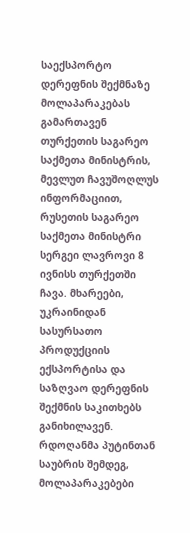საექსპორტო დერეფნის შექმნაზე მოლაპარაკებას გამართავენ
თურქეთის საგარეო საქმეთა მინისტრის, მევლუთ ჩავუშოღლუს ინფორმაციით, რუსეთის საგარეო საქმეთა მინისტრი სერგეი ლავროვი 8 ივნისს თურქეთში ჩავა. მხარეები, უკრაინიდან სასურსათო პროდუქციის ექსპორტისა და საზღვაო დერეფნის შექმნის საკითხებს განიხილავენ. რდოღანმა პუტინთან საუბრის შემდეგ, მოლაპარაკებები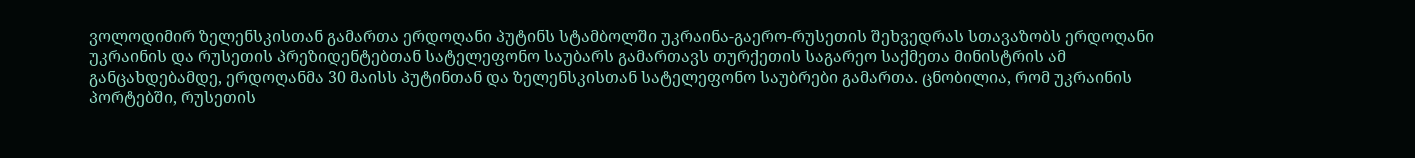ვოლოდიმირ ზელენსკისთან გამართა ერდოღანი პუტინს სტამბოლში უკრაინა-გაერო-რუსეთის შეხვედრას სთავაზობს ერდოღანი უკრაინის და რუსეთის პრეზიდენტებთან სატელეფონო საუბარს გამართავს თურქეთის საგარეო საქმეთა მინისტრის ამ განცახდებამდე, ერდოღანმა 30 მაისს პუტინთან და ზელენსკისთან სატელეფონო საუბრები გამართა. ცნობილია, რომ უკრაინის პორტებში, რუსეთის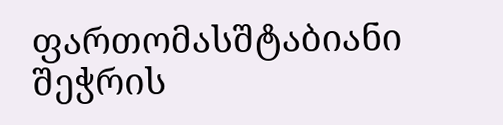ფართომასშტაბიანი შეჭრის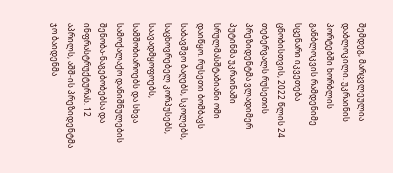შემდეგ, მარცვლეულია დაბლოკილი. უკრაინის პორტებში ხორბლის განბლოკვის რამდენიმე სცენარი იკვეთება ცნობისთვის, 2022 წლის 24 თებერვალს რუსეთის პრეზიდენტმა ვლადიმერ პუტინმა უკრაინაში სრულმასშტაბიანი ომი დაიწყო. რუსეთი ბომბავს საბავშვო ბაღებს, სკოლებს, საცხოვრებელ კორპუსებს, საავადმყოფოებს, სამშობიაროებს და სხვა სამოქალაქო დანიშნულების შენობა-ნაგებობებსა და ინფრასტრუქტურას. 12 აპრილს, აშშ-ის პრეზიდენტმა ჯო ბაიდენმა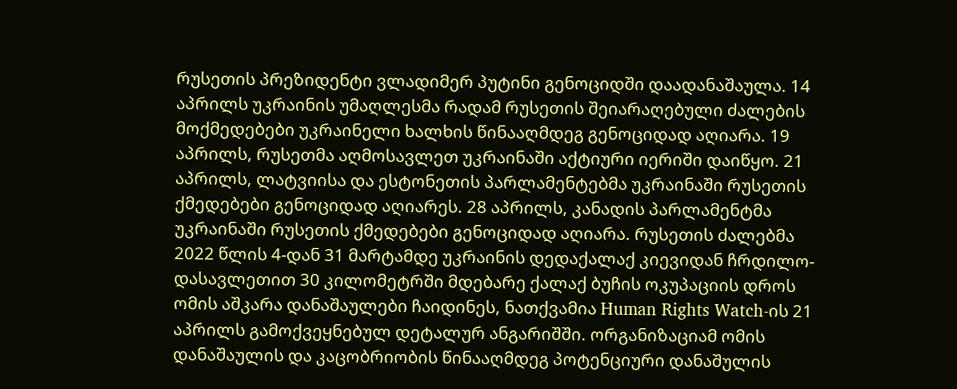რუსეთის პრეზიდენტი ვლადიმერ პუტინი გენოციდში დაადანაშაულა. 14 აპრილს უკრაინის უმაღლესმა რადამ რუსეთის შეიარაღებული ძალების მოქმედებები უკრაინელი ხალხის წინააღმდეგ გენოციდად აღიარა. 19 აპრილს, რუსეთმა აღმოსავლეთ უკრაინაში აქტიური იერიში დაიწყო. 21 აპრილს, ლატვიისა და ესტონეთის პარლამენტებმა უკრაინაში რუსეთის ქმედებები გენოციდად აღიარეს. 28 აპრილს, კანადის პარლამენტმა უკრაინაში რუსეთის ქმედებები გენოციდად აღიარა. რუსეთის ძალებმა 2022 წლის 4-დან 31 მარტამდე უკრაინის დედაქალაქ კიევიდან ჩრდილო-დასავლეთით 30 კილომეტრში მდებარე ქალაქ ბუჩის ოკუპაციის დროს ომის აშკარა დანაშაულები ჩაიდინეს, ნათქვამია Human Rights Watch-ის 21 აპრილს გამოქვეყნებულ დეტალურ ანგარიშში. ორგანიზაციამ ომის დანაშაულის და კაცობრიობის წინააღმდეგ პოტენციური დანაშულის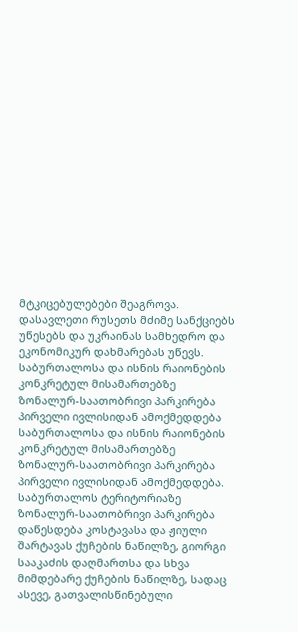მტკიცებულებები შეაგროვა. დასავლეთი რუსეთს მძიმე სანქციებს უწესებს და უკრაინას სამხედრო და ეკონომიკურ დახმარებას უწევს.
საბურთალოსა და ისნის რაიონების კონკრეტულ მისამართებზე ზონალურ-საათობრივი პარკირება პირველი ივლისიდან ამოქმედდება
საბურთალოსა და ისნის რაიონების კონკრეტულ მისამართებზე ზონალურ-საათობრივი პარკირება პირველი ივლისიდან ამოქმედდება. საბურთალოს ტერიტორიაზე ზონალურ-საათობრივი პარკირება დაწესდება კოსტავასა და ჟიული შარტავას ქუჩების ნაწილზე, გიორგი სააკაძის დაღმართსა და სხვა მიმდებარე ქუჩების ნაწილზე, სადაც ასევე, გათვალისწინებული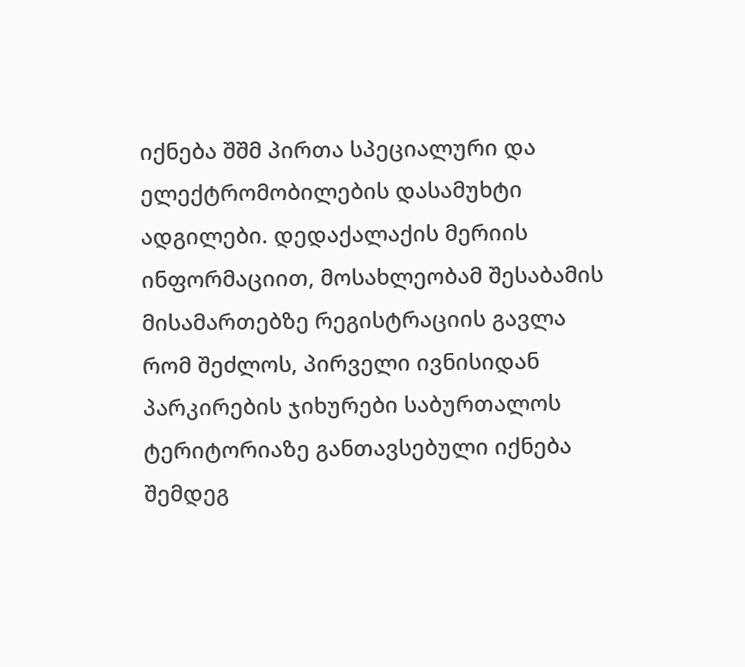იქნება შშმ პირთა სპეციალური და ელექტრომობილების დასამუხტი ადგილები. დედაქალაქის მერიის ინფორმაციით, მოსახლეობამ შესაბამის მისამართებზე რეგისტრაციის გავლა რომ შეძლოს, პირველი ივნისიდან პარკირების ჯიხურები საბურთალოს ტერიტორიაზე განთავსებული იქნება შემდეგ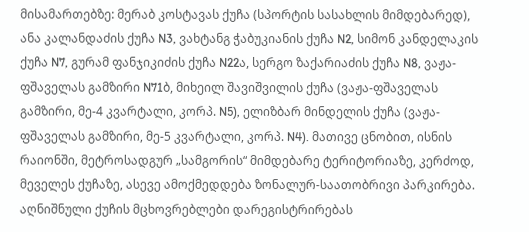მისამართებზე: მერაბ კოსტავას ქუჩა (სპორტის სასახლის მიმდებარედ), ანა კალანდაძის ქუჩა N3, ვახტანგ ჭაბუკიანის ქუჩა N2, სიმონ კანდელაკის ქუჩა N7, გურამ ფანჯიკიძის ქუჩა N22ა, სერგო ზაქარიაძის ქუჩა N8, ვაჟა-ფშაველას გამზირი N71ბ, მიხეილ შავიშვილის ქუჩა (ვაჟა-ფშაველას გამზირი, მე-4 კვარტალი, კორპ. N5), ელიზბარ მინდელის ქუჩა (ვაჟა-ფშაველას გამზირი, მე-5 კვარტალი, კორპ. N4). მათივე ცნობით, ისნის რაიონში, მეტროსადგურ „სამგორის“ მიმდებარე ტერიტორიაზე, კერძოდ, მეველეს ქუჩაზე, ასევე ამოქმედდება ზონალურ-საათობრივი პარკირება. აღნიშნული ქუჩის მცხოვრებლები დარეგისტრირებას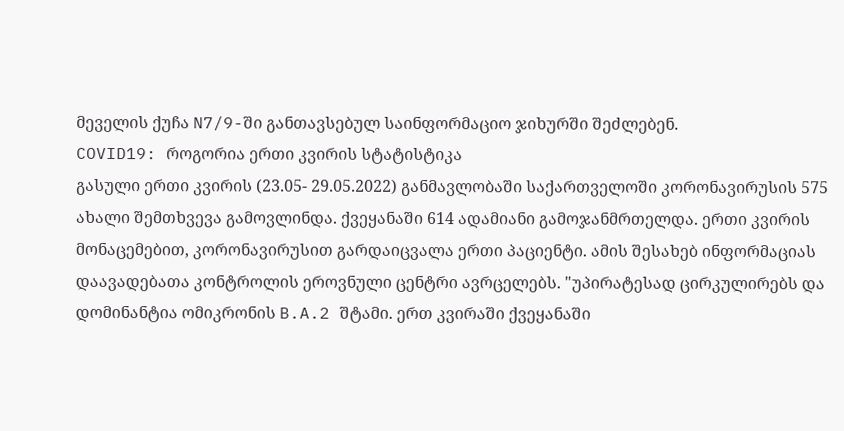მეველის ქუჩა N7/9-ში განთავსებულ საინფორმაციო ჯიხურში შეძლებენ.
COVID19: როგორია ერთი კვირის სტატისტიკა
გასული ერთი კვირის (23.05- 29.05.2022) განმავლობაში საქართველოში კორონავირუსის 575 ახალი შემთხვევა გამოვლინდა. ქვეყანაში 614 ადამიანი გამოჯანმრთელდა. ერთი კვირის მონაცემებით, კორონავირუსით გარდაიცვალა ერთი პაციენტი. ამის შესახებ ინფორმაციას დაავადებათა კონტროლის ეროვნული ცენტრი ავრცელებს. "უპირატესად ცირკულირებს და დომინანტია ომიკრონის B.A.2 შტამი. ერთ კვირაში ქვეყანაში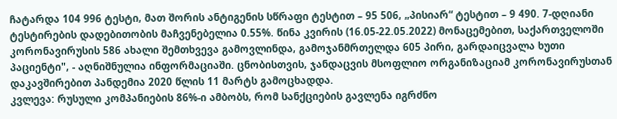ჩატარდა 104 996 ტესტი, მათ შორის ანტიგენის სწრაფი ტესტით – 95 506, „პისიარ“ ტესტით – 9 490. 7-დღიანი ტესტირების დადებითობის მაჩვენებელია 0.55%. წინა კვირის (16.05-22.05.2022) მონაცემებით, საქართველოში კორონავირუსის 586 ახალი შემთხვევა გამოვლინდა, გამოჯანმრთელდა 605 პირი, გარდაიცვალა ხუთი პაციენტი", - აღნიშნულია ინფორმაციაში. ცნობისთვის, ჯანდაცვის მსოფლიო ორგანიზაციამ კორონავირუსთან დაკავშირებით პანდემია 2020 წლის 11 მარტს გამოცხადდა.
კვლევა: რუსული კომპანიების 86%-ი ამბობს, რომ სანქციების გავლენა იგრძნო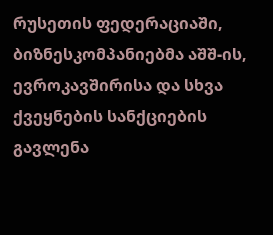რუსეთის ფედერაციაში, ბიზნესკომპანიებმა აშშ-ის, ევროკავშირისა და სხვა ქვეყნების სანქციების გავლენა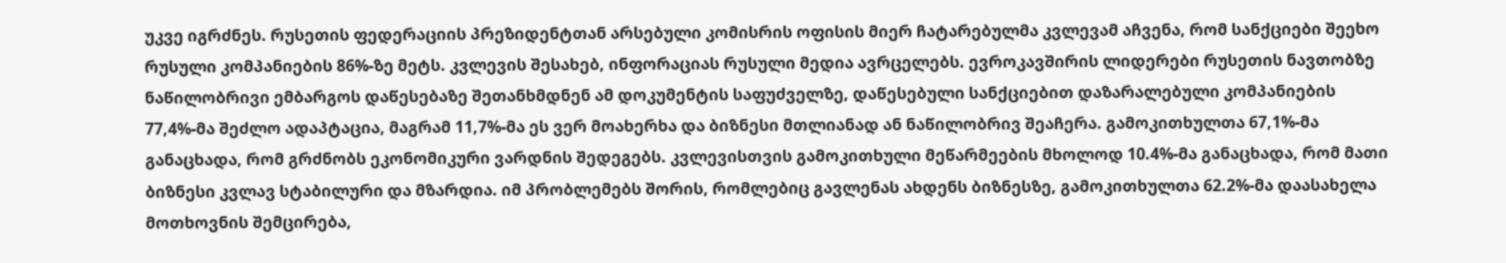უკვე იგრძნეს. რუსეთის ფედერაციის პრეზიდენტთან არსებული კომისრის ოფისის მიერ ჩატარებულმა კვლევამ აჩვენა, რომ სანქციები შეეხო რუსული კომპანიების 86%-ზე მეტს. კვლევის შესახებ, ინფორაციას რუსული მედია ავრცელებს. ევროკავშირის ლიდერები რუსეთის ნავთობზე ნაწილობრივი ემბარგოს დაწესებაზე შეთანხმდნენ ამ დოკუმენტის საფუძველზე, დაწესებული სანქციებით დაზარალებული კომპანიების 77,4%-მა შეძლო ადაპტაცია, მაგრამ 11,7%-მა ეს ვერ მოახერხა და ბიზნესი მთლიანად ან ნაწილობრივ შეაჩერა. გამოკითხულთა 67,1%-მა განაცხადა, რომ გრძნობს ეკონომიკური ვარდნის შედეგებს. კვლევისთვის გამოკითხული მეწარმეების მხოლოდ 10.4%-მა განაცხადა, რომ მათი ბიზნესი კვლავ სტაბილური და მზარდია. იმ პრობლემებს შორის, რომლებიც გავლენას ახდენს ბიზნესზე, გამოკითხულთა 62.2%-მა დაასახელა მოთხოვნის შემცირება,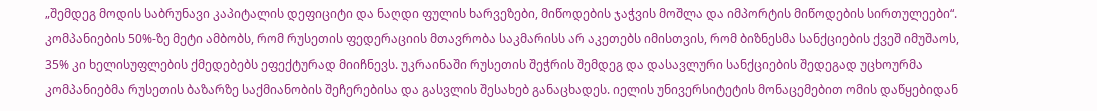„შემდეგ მოდის საბრუნავი კაპიტალის დეფიციტი და ნაღდი ფულის ხარვეზები, მიწოდების ჯაჭვის მოშლა და იმპორტის მიწოდების სირთულეები“. კომპანიების 50%-ზე მეტი ამბობს, რომ რუსეთის ფედერაციის მთავრობა საკმარისს არ აკეთებს იმისთვის, რომ ბიზნესმა სანქციების ქვეშ იმუშაოს, 35% კი ხელისუფლების ქმედებებს ეფექტურად მიიჩნევს. უკრაინაში რუსეთის შეჭრის შემდეგ და დასავლური სანქციების შედეგად უცხოურმა კომპანიებმა რუსეთის ბაზარზე საქმიანობის შეჩერებისა და გასვლის შესახებ განაცხადეს. იელის უნივერსიტეტის მონაცემებით ომის დაწყებიდან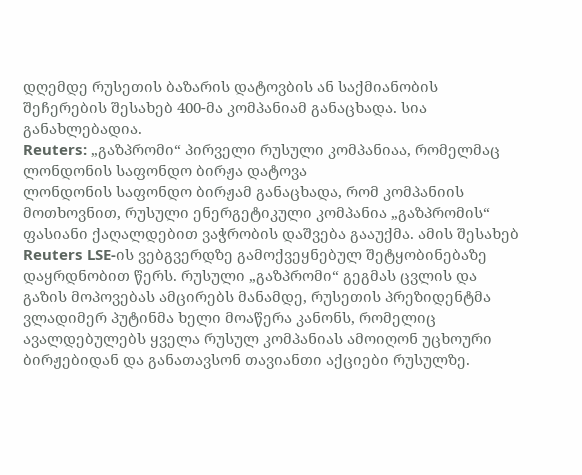დღემდე რუსეთის ბაზარის დატოვბის ან საქმიანობის შეჩერების შესახებ 400-მა კომპანიამ განაცხადა. სია განახლებადია.
Reuters: „გაზპრომი“ პირველი რუსული კომპანიაა, რომელმაც ლონდონის საფონდო ბირჟა დატოვა
ლონდონის საფონდო ბირჟამ განაცხადა, რომ კომპანიის მოთხოვნით, რუსული ენერგეტიკული კომპანია „გაზპრომის“ ფასიანი ქაღალდებით ვაჭრობის დაშვება გააუქმა. ამის შესახებ Reuters LSE-ის ვებგვერდზე გამოქვეყნებულ შეტყობინებაზე დაყრდნობით წერს. რუსული „გაზპრომი“ გეგმას ცვლის და გაზის მოპოვებას ამცირებს მანამდე, რუსეთის პრეზიდენტმა ვლადიმერ პუტინმა ხელი მოაწერა კანონს, რომელიც ავალდებულებს ყველა რუსულ კომპანიას ამოიღონ უცხოური ბირჟებიდან და განათავსონ თავიანთი აქციები რუსულზე.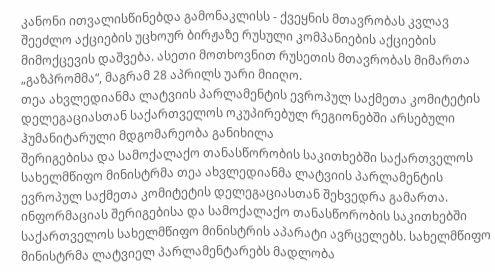კანონი ითვალისწინებდა გამონაკლისს - ქვეყნის მთავრობას კვლავ შეეძლო აქციების უცხოურ ბირჟაზე რუსული კომპანიების აქციების მიმოქცევის დაშვება. ასეთი მოთხოვნით რუსეთის მთავრობას მიმართა „გაზპრომმა“, მაგრამ 28 აპრილს უარი მიიღო.
თეა ახვლედიანმა ლატვიის პარლამენტის ევროპულ საქმეთა კომიტეტის დელეგაციასთან საქართველოს ოკუპირებულ რეგიონებში არსებული ჰუმანიტარული მდგომარეობა განიხილა
შერიგებისა და სამოქალაქო თანასწორობის საკითხებში საქართველოს სახელმწიფო მინისტრმა თეა ახვლედიანმა ლატვიის პარლამენტის ევროპულ საქმეთა კომიტეტის დელეგაციასთან შეხვედრა გამართა. ინფორმაციას შერიგებისა და სამოქალაქო თანასწორობის საკითხებში საქართველოს სახელმწიფო მინისტრის აპარატი ავრცელებს. სახელმწიფო მინისტრმა ლატვიელ პარლამენტარებს მადლობა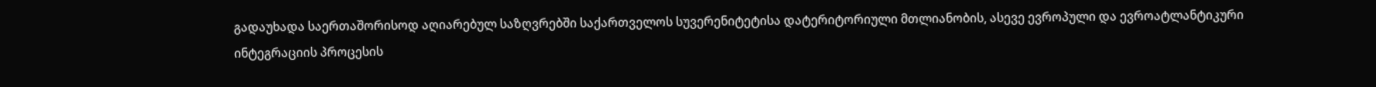გადაუხადა საერთაშორისოდ აღიარებულ საზღვრებში საქართველოს სუვერენიტეტისა დატერიტორიული მთლიანობის, ასევე ევროპული და ევროატლანტიკური ინტეგრაციის პროცესის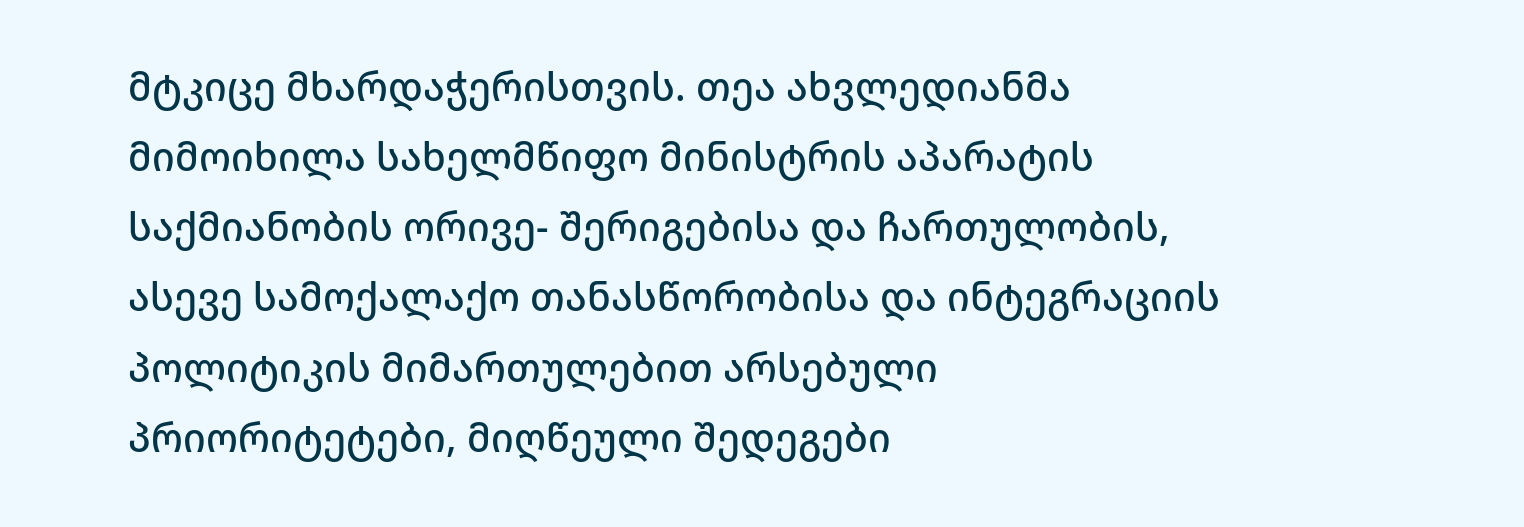მტკიცე მხარდაჭერისთვის. თეა ახვლედიანმა მიმოიხილა სახელმწიფო მინისტრის აპარატის საქმიანობის ორივე- შერიგებისა და ჩართულობის, ასევე სამოქალაქო თანასწორობისა და ინტეგრაციის პოლიტიკის მიმართულებით არსებული პრიორიტეტები, მიღწეული შედეგები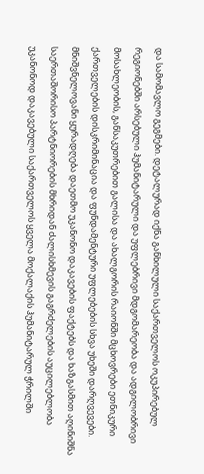და სამომავლო გეგმები. დეტალურად იქნა განხილული საქართველოს ოკუპირებულ რეგიონებში არსებული ჰუმანიტარული და უფლებრივი მდგომარეობა და ადგილობრივი მოსახლეობის, განსაკუთრებით გალისა და ახალგორის რაიონში მცხოვრები ეთნიკური ქართველების დისკრიმინაცია და ფუნდამენტური უფლებების სხვა უხეში დარღვევები. მნიშვნელოვანი ყურადღება დაეთმო უკანონო დაკავების ფაქტებს და ხაზგასმით აღინიშნა საერთაშორისო პარტნიორების მხრიდან ძალისხმევის გაგრძელების აუცილებლობა უკანონოდ დაკავებული საქართველოს ყველა მოქალაქის ჰუმანიტარულ ჭრილში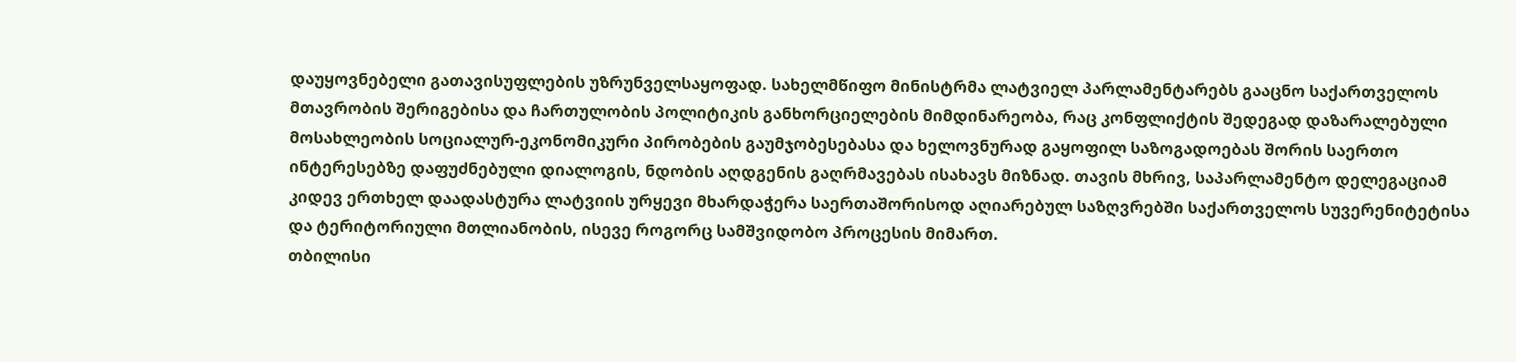დაუყოვნებელი გათავისუფლების უზრუნველსაყოფად. სახელმწიფო მინისტრმა ლატვიელ პარლამენტარებს გააცნო საქართველოს მთავრობის შერიგებისა და ჩართულობის პოლიტიკის განხორციელების მიმდინარეობა, რაც კონფლიქტის შედეგად დაზარალებული მოსახლეობის სოციალურ-ეკონომიკური პირობების გაუმჯობესებასა და ხელოვნურად გაყოფილ საზოგადოებას შორის საერთო ინტერესებზე დაფუძნებული დიალოგის, ნდობის აღდგენის გაღრმავებას ისახავს მიზნად. თავის მხრივ, საპარლამენტო დელეგაციამ კიდევ ერთხელ დაადასტურა ლატვიის ურყევი მხარდაჭერა საერთაშორისოდ აღიარებულ საზღვრებში საქართველოს სუვერენიტეტისა და ტერიტორიული მთლიანობის, ისევე როგორც სამშვიდობო პროცესის მიმართ.
თბილისი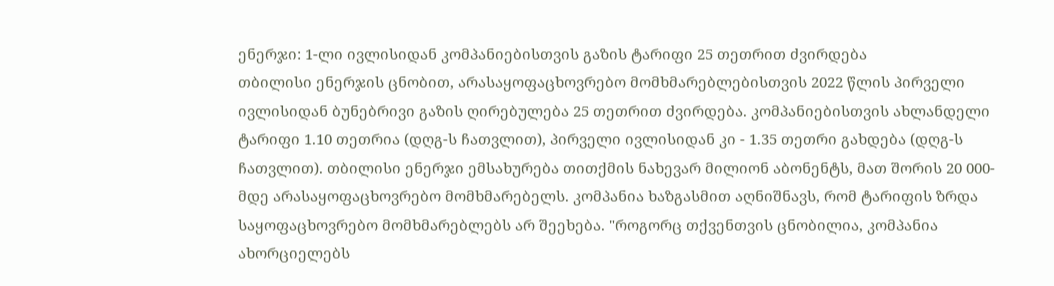ენერჯი: 1-ლი ივლისიდან კომპანიებისთვის გაზის ტარიფი 25 თეთრით ძვირდება
თბილისი ენერჯის ცნობით, არასაყოფაცხოვრებო მომხმარებლებისთვის 2022 წლის პირველი ივლისიდან ბუნებრივი გაზის ღირებულება 25 თეთრით ძვირდება. კომპანიებისთვის ახლანდელი ტარიფი 1.10 თეთრია (დღგ-ს ჩათვლით), პირველი ივლისიდან კი - 1.35 თეთრი გახდება (დღგ-ს ჩათვლით). თბილისი ენერჯი ემსახურება თითქმის ნახევარ მილიონ აბონენტს, მათ შორის 20 000-მდე არასაყოფაცხოვრებო მომხმარებელს. კომპანია ხაზგასმით აღნიშნავს, რომ ტარიფის ზრდა საყოფაცხოვრებო მომხმარებლებს არ შეეხება. "როგორც თქვენთვის ცნობილია, კომპანია ახორციელებს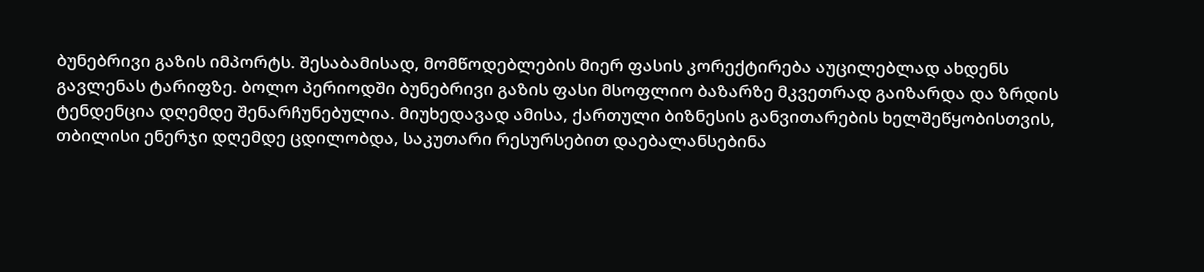ბუნებრივი გაზის იმპორტს. შესაბამისად, მომწოდებლების მიერ ფასის კორექტირება აუცილებლად ახდენს გავლენას ტარიფზე. ბოლო პერიოდში ბუნებრივი გაზის ფასი მსოფლიო ბაზარზე მკვეთრად გაიზარდა და ზრდის ტენდენცია დღემდე შენარჩუნებულია. მიუხედავად ამისა, ქართული ბიზნესის განვითარების ხელშეწყობისთვის, თბილისი ენერჯი დღემდე ცდილობდა, საკუთარი რესურსებით დაებალანსებინა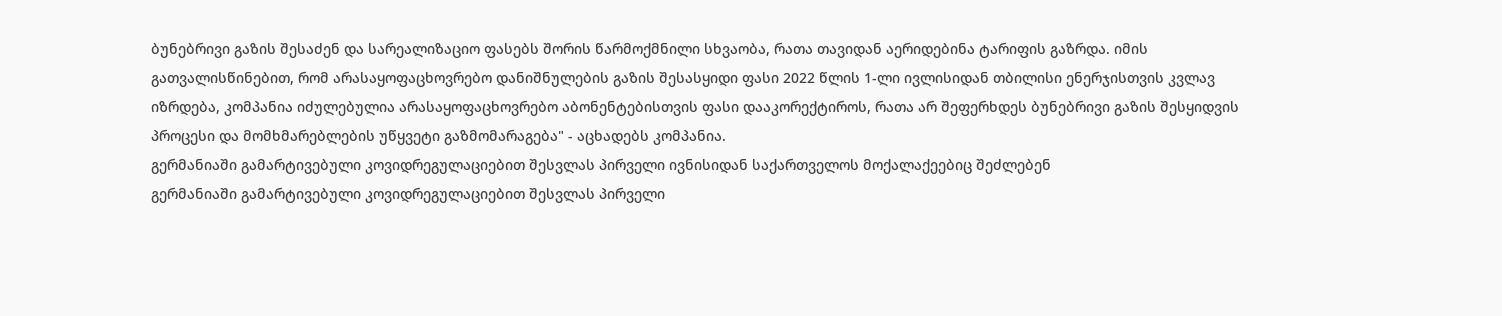ბუნებრივი გაზის შესაძენ და სარეალიზაციო ფასებს შორის წარმოქმნილი სხვაობა, რათა თავიდან აერიდებინა ტარიფის გაზრდა. იმის გათვალისწინებით, რომ არასაყოფაცხოვრებო დანიშნულების გაზის შესასყიდი ფასი 2022 წლის 1-ლი ივლისიდან თბილისი ენერჯისთვის კვლავ იზრდება, კომპანია იძულებულია არასაყოფაცხოვრებო აბონენტებისთვის ფასი დააკორექტიროს, რათა არ შეფერხდეს ბუნებრივი გაზის შესყიდვის პროცესი და მომხმარებლების უწყვეტი გაზმომარაგება" - აცხადებს კომპანია.
გერმანიაში გამარტივებული კოვიდრეგულაციებით შესვლას პირველი ივნისიდან საქართველოს მოქალაქეებიც შეძლებენ
გერმანიაში გამარტივებული კოვიდრეგულაციებით შესვლას პირველი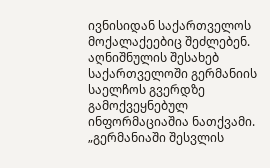ივნისიდან საქართველოს მოქალაქეებიც შეძლებენ. აღნიშნულის შესახებ საქართველოში გერმანიის საელჩოს გვერდზე გამოქვეყნებულ ინფორმაციაშია ნათქვამი. „გერმანიაში შესვლის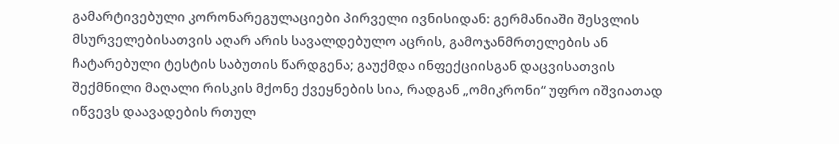გამარტივებული კორონარეგულაციები პირველი ივნისიდან: გერმანიაში შესვლის მსურველებისათვის აღარ არის სავალდებულო აცრის, გამოჯანმრთელების ან ჩატარებული ტესტის საბუთის წარდგენა; გაუქმდა ინფექციისგან დაცვისათვის შექმნილი მაღალი რისკის მქონე ქვეყნების სია, რადგან „ომიკრონი“ უფრო იშვიათად იწვევს დაავადების რთულ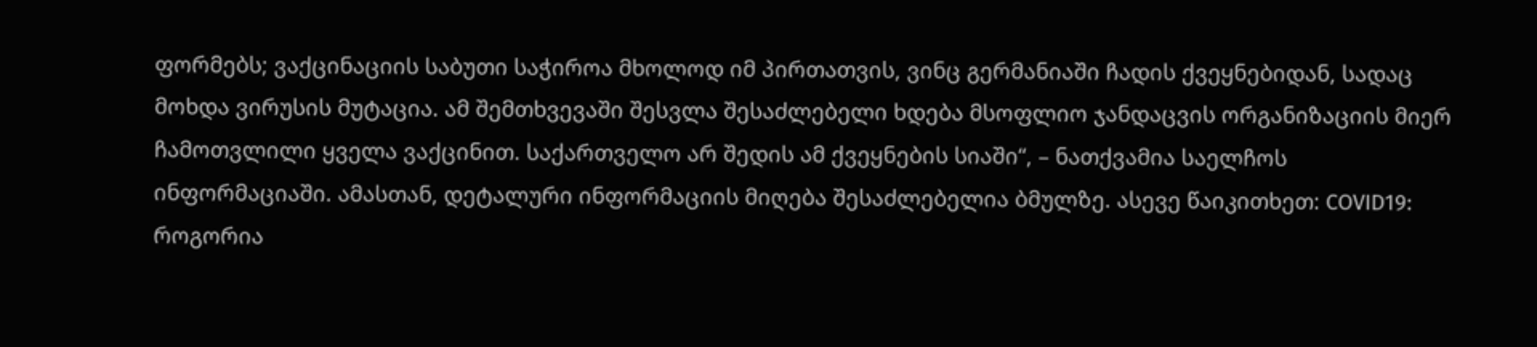ფორმებს; ვაქცინაციის საბუთი საჭიროა მხოლოდ იმ პირთათვის, ვინც გერმანიაში ჩადის ქვეყნებიდან, სადაც მოხდა ვირუსის მუტაცია. ამ შემთხვევაში შესვლა შესაძლებელი ხდება მსოფლიო ჯანდაცვის ორგანიზაციის მიერ ჩამოთვლილი ყველა ვაქცინით. საქართველო არ შედის ამ ქვეყნების სიაში“, – ნათქვამია საელჩოს ინფორმაციაში. ამასთან, დეტალური ინფორმაციის მიღება შესაძლებელია ბმულზე. ასევე წაიკითხეთ: COVID19: როგორია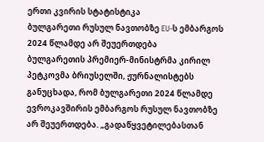ერთი კვირის სტატისტიკა
ბულგარეთი რუსულ ნავთობზე EU-ს ემბარგოს 2024 წლამდე არ შეუერთდება
ბულგარეთის პრემიერ-მინისტრმა კირილ პეტკოვმა ბრიუსელში, ჟურნალისტებს განუცხადა, რომ ბულგარეთი 2024 წლამდე ევროკავშირის ემბარგოს რუსულ ნავთობზე არ შეუერთდება. „გადაწყვეტილებასთან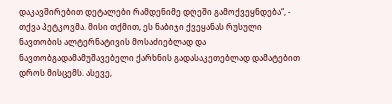დაკავშირებით დეტალები რამდენიმე დღეში გამოქვეყნდება“, - თქვა პეტკოვმა. მისი თქმით, ეს ნაბიჯი ქვეყანას რუსული ნავთობის ალტერნატივის მოსაძიებლად და ნავთობგადამამუშავებელი ქარხნის გადასაკეთებლად დამატებით დროს მისცემს. ასევე,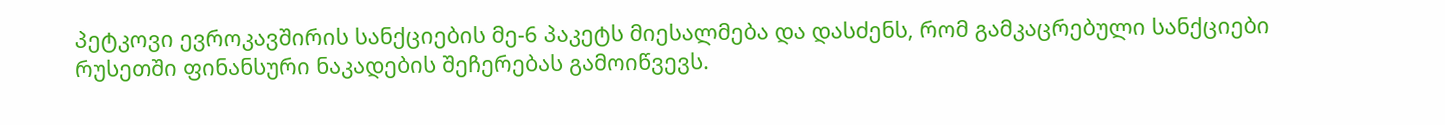პეტკოვი ევროკავშირის სანქციების მე-6 პაკეტს მიესალმება და დასძენს, რომ გამკაცრებული სანქციები რუსეთში ფინანსური ნაკადების შეჩერებას გამოიწვევს.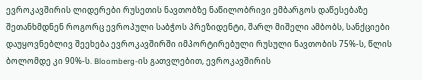ევროკავშირის ლიდერები რუსეთის ნავთობზე ნაწილობრივი ემბარგოს დაწესებაზე შეთანხმდნენ როგორც ევროპული საბჭოს პრეზიდენტი, შარლ მიშელი ამბობს, სანქციები დაუყოვნებლივ შეეხება ევროკავშირში იმპორტირებული რუსული ნავთობის 75%-ს, წლის ბოლომდე კი 90%-ს. Bloomberg-ის გათვლებით, ევროკავშირის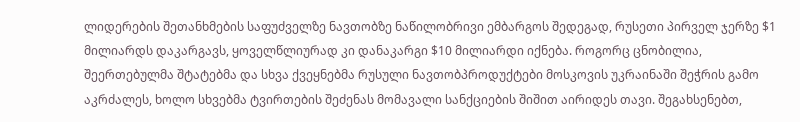ლიდერების შეთანხმების საფუძველზე ნავთობზე ნაწილობრივი ემბარგოს შედეგად, რუსეთი პირველ ჯერზე $1 მილიარდს დაკარგავს, ყოველწლიურად კი დანაკარგი $10 მილიარდი იქნება. როგორც ცნობილია, შეერთებულმა შტატებმა და სხვა ქვეყნებმა რუსული ნავთობპროდუქტები მოსკოვის უკრაინაში შეჭრის გამო აკრძალეს, ხოლო სხვებმა ტვირთების შეძენას მომავალი სანქციების შიშით აირიდეს თავი. შეგახსენებთ,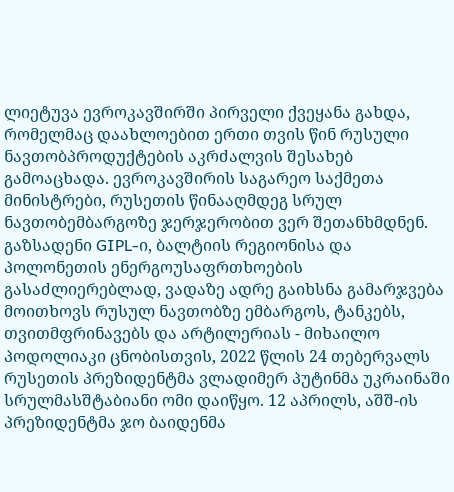ლიეტუვა ევროკავშირში პირველი ქვეყანა გახდა, რომელმაც დაახლოებით ერთი თვის წინ რუსული ნავთობპროდუქტების აკრძალვის შესახებ გამოაცხადა. ევროკავშირის საგარეო საქმეთა მინისტრები, რუსეთის წინააღმდეგ სრულ ნავთობემბარგოზე ჯერჯერობით ვერ შეთანხმდნენ. გაზსადენი GIPL-ი, ბალტიის რეგიონისა და პოლონეთის ენერგოუსაფრთხოების გასაძლიერებლად, ვადაზე ადრე გაიხსნა გამარჯვება მოითხოვს რუსულ ნავთობზე ემბარგოს, ტანკებს, თვითმფრინავებს და არტილერიას - მიხაილო პოდოლიაკი ცნობისთვის, 2022 წლის 24 თებერვალს რუსეთის პრეზიდენტმა ვლადიმერ პუტინმა უკრაინაში სრულმასშტაბიანი ომი დაიწყო. 12 აპრილს, აშშ-ის პრეზიდენტმა ჯო ბაიდენმა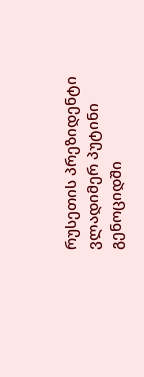რუსეთის პრეზიდენტი ვლადიმერ პუტინი გენოციდში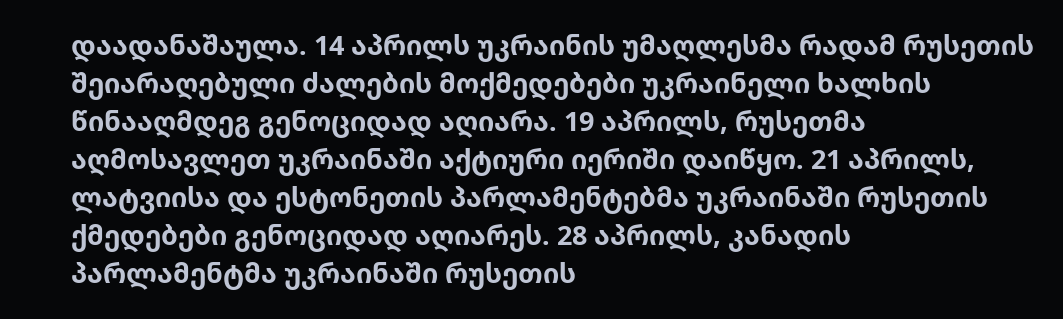დაადანაშაულა. 14 აპრილს უკრაინის უმაღლესმა რადამ რუსეთის შეიარაღებული ძალების მოქმედებები უკრაინელი ხალხის წინააღმდეგ გენოციდად აღიარა. 19 აპრილს, რუსეთმა აღმოსავლეთ უკრაინაში აქტიური იერიში დაიწყო. 21 აპრილს, ლატვიისა და ესტონეთის პარლამენტებმა უკრაინაში რუსეთის ქმედებები გენოციდად აღიარეს. 28 აპრილს, კანადის პარლამენტმა უკრაინაში რუსეთის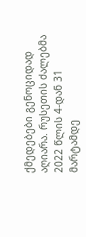ქმედებები გენოციდად აღიარა. რუსეთის ძალებმა 2022 წლის 4-დან 31 მარტამდე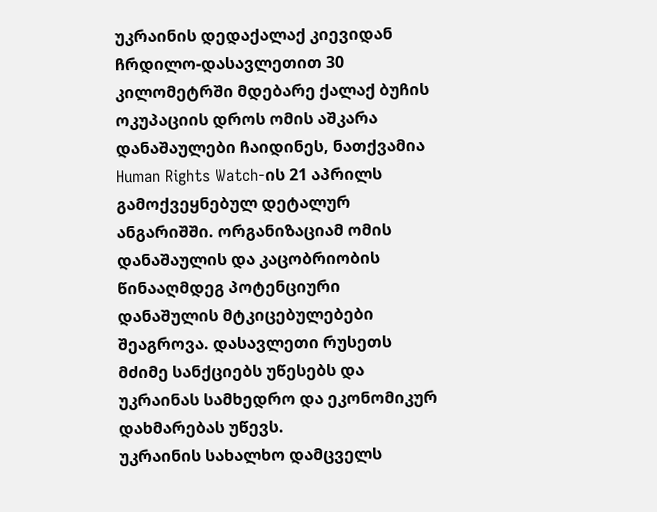უკრაინის დედაქალაქ კიევიდან ჩრდილო-დასავლეთით 30 კილომეტრში მდებარე ქალაქ ბუჩის ოკუპაციის დროს ომის აშკარა დანაშაულები ჩაიდინეს, ნათქვამია Human Rights Watch-ის 21 აპრილს გამოქვეყნებულ დეტალურ ანგარიშში. ორგანიზაციამ ომის დანაშაულის და კაცობრიობის წინააღმდეგ პოტენციური დანაშულის მტკიცებულებები შეაგროვა. დასავლეთი რუსეთს მძიმე სანქციებს უწესებს და უკრაინას სამხედრო და ეკონომიკურ დახმარებას უწევს.
უკრაინის სახალხო დამცველს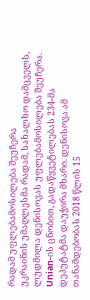რადამ უფლებამოსილება შეუჩერა
უკრაინის უმაღლესმა რადამ, სახალხო დამცველს, ლუდმილა დენისოვას უფლებამოსილება შეუჩერა. Unian-ის ცნობით, გადაწყვეტილებას 234-მა დეპუტატმა დაუჭირა მხარი. დენისოვა ამ თანამდებობას 2018 წლის 15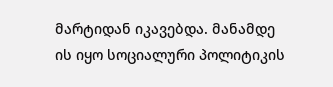მარტიდან იკავებდა. მანამდე ის იყო სოციალური პოლიტიკის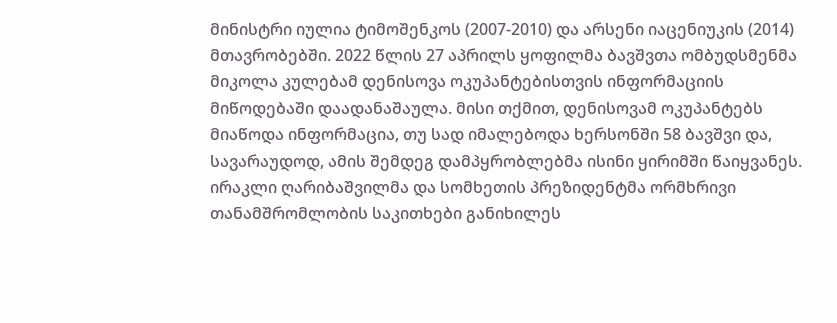მინისტრი იულია ტიმოშენკოს (2007-2010) და არსენი იაცენიუკის (2014) მთავრობებში. 2022 წლის 27 აპრილს ყოფილმა ბავშვთა ომბუდსმენმა მიკოლა კულებამ დენისოვა ოკუპანტებისთვის ინფორმაციის მიწოდებაში დაადანაშაულა. მისი თქმით, დენისოვამ ოკუპანტებს მიაწოდა ინფორმაცია, თუ სად იმალებოდა ხერსონში 58 ბავშვი და, სავარაუდოდ, ამის შემდეგ დამპყრობლებმა ისინი ყირიმში წაიყვანეს.
ირაკლი ღარიბაშვილმა და სომხეთის პრეზიდენტმა ორმხრივი თანამშრომლობის საკითხები განიხილეს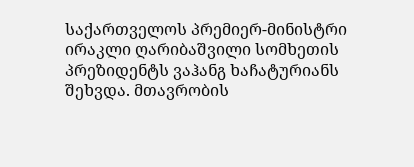საქართველოს პრემიერ-მინისტრი ირაკლი ღარიბაშვილი სომხეთის პრეზიდენტს ვაჰანგ ხაჩატურიანს შეხვდა. მთავრობის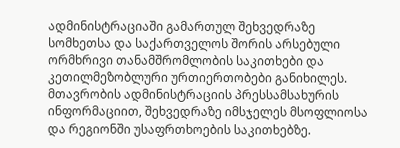ადმინისტრაციაში გამართულ შეხვედრაზე სომხეთსა და საქართველოს შორის არსებული ორმხრივი თანამშრომლობის საკითხები და კეთილმეზობლური ურთიერთობები განიხილეს. მთავრობის ადმინისტრაციის პრესსამსახურის ინფორმაციით, შეხვედრაზე იმსჯელეს მსოფლიოსა და რეგიონში უსაფრთხოების საკითხებზე.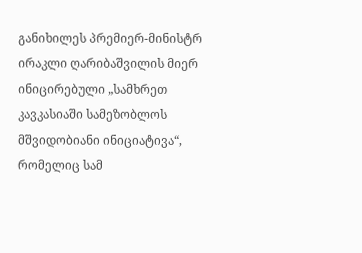განიხილეს პრემიერ-მინისტრ ირაკლი ღარიბაშვილის მიერ ინიცირებული „სამხრეთ კავკასიაში სამეზობლოს მშვიდობიანი ინიციატივა“, რომელიც სამ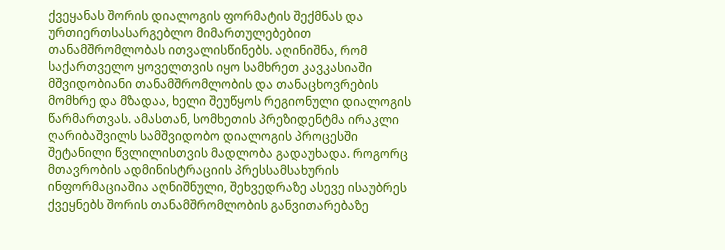ქვეყანას შორის დიალოგის ფორმატის შექმნას და ურთიერთსასარგებლო მიმართულებებით თანამშრომლობას ითვალისწინებს. აღინიშნა, რომ საქართველო ყოველთვის იყო სამხრეთ კავკასიაში მშვიდობიანი თანამშრომლობის და თანაცხოვრების მომხრე და მზადაა, ხელი შეუწყოს რეგიონული დიალოგის წარმართვას. ამასთან, სომხეთის პრეზიდენტმა ირაკლი ღარიბაშვილს სამშვიდობო დიალოგის პროცესში შეტანილი წვლილისთვის მადლობა გადაუხადა. როგორც მთავრობის ადმინისტრაციის პრესსამსახურის ინფორმაციაშია აღნიშნული, შეხვედრაზე ასევე ისაუბრეს ქვეყნებს შორის თანამშრომლობის განვითარებაზე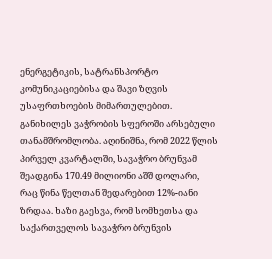ენერგეტიკის, სატრანსპორტო კომუნიკაციებისა და შავი ზღვის უსაფრთხოების მიმართულებით. განიხილეს ვაჭრობის სფეროში არსებული თანამშრომლობა. აღინიშნა, რომ 2022 წლის პირველ კვარტალში, სავაჭრო ბრუნვამ შეადგინა 170.49 მილიონი აშშ დოლარი, რაც წინა წელთან შედარებით 12%-იანი ზრდაა. ხაზი გაესვა, რომ სომხეთსა და საქართველოს სავაჭრო ბრუნვის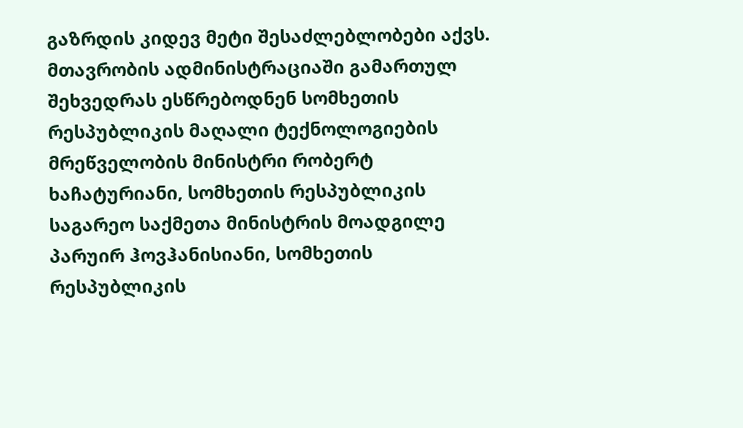გაზრდის კიდევ მეტი შესაძლებლობები აქვს. მთავრობის ადმინისტრაციაში გამართულ შეხვედრას ესწრებოდნენ სომხეთის რესპუბლიკის მაღალი ტექნოლოგიების მრეწველობის მინისტრი რობერტ ხაჩატურიანი, სომხეთის რესპუბლიკის საგარეო საქმეთა მინისტრის მოადგილე პარუირ ჰოვჰანისიანი, სომხეთის რესპუბლიკის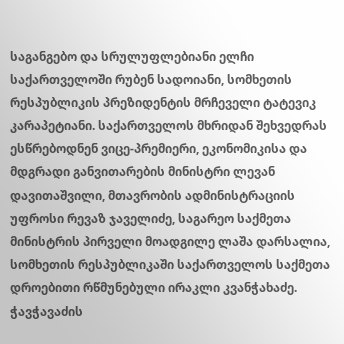საგანგებო და სრულუფლებიანი ელჩი საქართველოში რუბენ სადოიანი, სომხეთის რესპუბლიკის პრეზიდენტის მრჩეველი ტატევიკ კარაპეტიანი. საქართველოს მხრიდან შეხვედრას ესწრებოდნენ ვიცე-პრემიერი, ეკონომიკისა და მდგრადი განვითარების მინისტრი ლევან დავითაშვილი, მთავრობის ადმინისტრაციის უფროსი რევაზ ჯაველიძე, საგარეო საქმეთა მინისტრის პირველი მოადგილე ლაშა დარსალია, სომხეთის რესპუბლიკაში საქართველოს საქმეთა დროებითი რწმუნებული ირაკლი კვანჭახაძე.
ჭავჭავაძის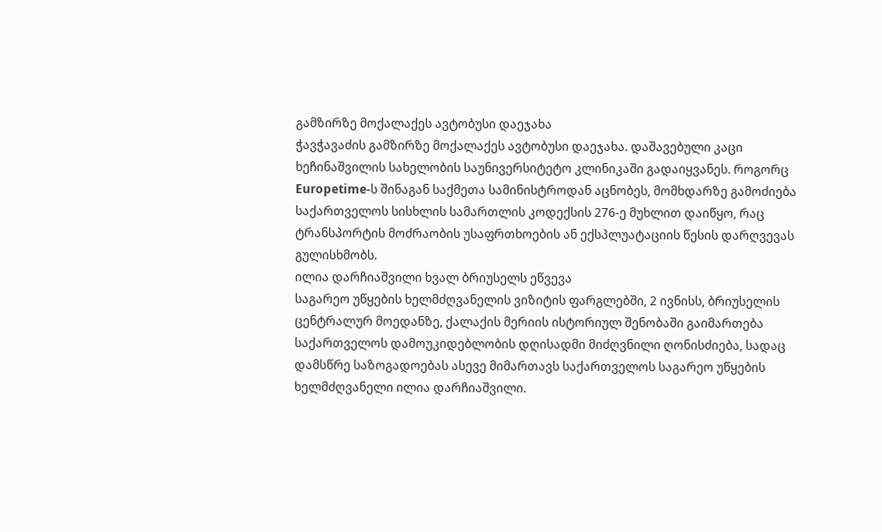გამზირზე მოქალაქეს ავტობუსი დაეჯახა
ჭავჭავაძის გამზირზე მოქალაქეს ავტობუსი დაეჯახა. დაშავებული კაცი ხეჩინაშვილის სახელობის საუნივერსიტეტო კლინიკაში გადაიყვანეს. როგორც Europetime-ს შინაგან საქმეთა სამინისტროდან აცნობეს, მომხდარზე გამოძიება საქართველოს სისხლის სამართლის კოდექსის 276-ე მუხლით დაიწყო, რაც ტრანსპორტის მოძრაობის უსაფრთხოების ან ექსპლუატაციის წესის დარღვევას გულისხმობს.
ილია დარჩიაშვილი ხვალ ბრიუსელს ეწვევა
საგარეო უწყების ხელმძღვანელის ვიზიტის ფარგლებში, 2 ივნისს, ბრიუსელის ცენტრალურ მოედანზე, ქალაქის მერიის ისტორიულ შენობაში გაიმართება საქართველოს დამოუკიდებლობის დღისადმი მიძღვნილი ღონისძიება, სადაც დამსწრე საზოგადოებას ასევე მიმართავს საქართველოს საგარეო უწყების ხელმძღვანელი ილია დარჩიაშვილი.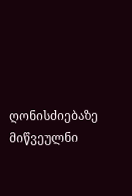ღონისძიებაზე მიწვეულნი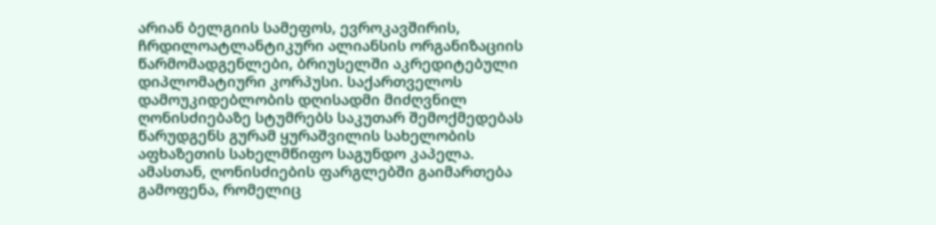არიან ბელგიის სამეფოს, ევროკავშირის, ჩრდილოატლანტიკური ალიანსის ორგანიზაციის წარმომადგენლები, ბრიუსელში აკრედიტებული დიპლომატიური კორპუსი. საქართველოს დამოუკიდებლობის დღისადმი მიძღვნილ ღონისძიებაზე სტუმრებს საკუთარ შემოქმედებას წარუდგენს გურამ ყურაშვილის სახელობის აფხაზეთის სახელმწიფო საგუნდო კაპელა. ამასთან, ღონისძიების ფარგლებში გაიმართება გამოფენა, რომელიც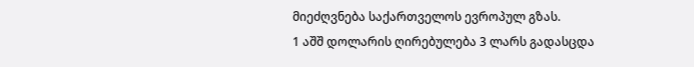მიეძღვნება საქართველოს ევროპულ გზას.
1 აშშ დოლარის ღირებულება 3 ლარს გადასცდა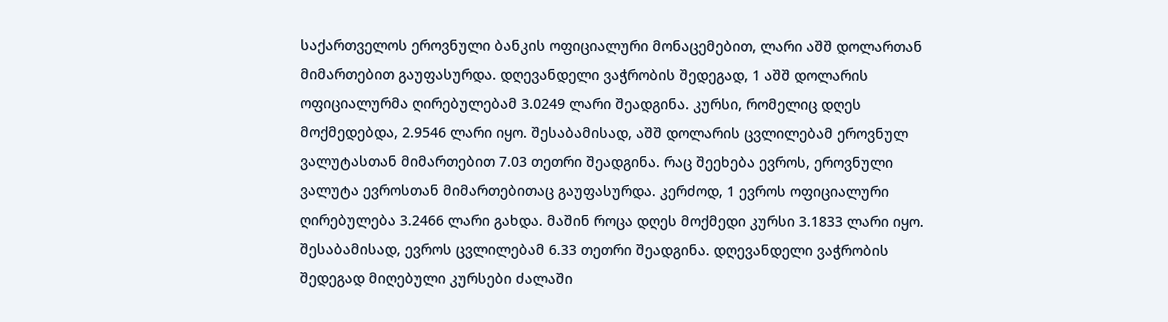საქართველოს ეროვნული ბანკის ოფიციალური მონაცემებით, ლარი აშშ დოლართან მიმართებით გაუფასურდა. დღევანდელი ვაჭრობის შედეგად, 1 აშშ დოლარის ოფიციალურმა ღირებულებამ 3.0249 ლარი შეადგინა. კურსი, რომელიც დღეს მოქმედებდა, 2.9546 ლარი იყო. შესაბამისად, აშშ დოლარის ცვლილებამ ეროვნულ ვალუტასთან მიმართებით 7.03 თეთრი შეადგინა. რაც შეეხება ევროს, ეროვნული ვალუტა ევროსთან მიმართებითაც გაუფასურდა. კერძოდ, 1 ევროს ოფიციალური ღირებულება 3.2466 ლარი გახდა. მაშინ როცა დღეს მოქმედი კურსი 3.1833 ლარი იყო. შესაბამისად, ევროს ცვლილებამ 6.33 თეთრი შეადგინა. დღევანდელი ვაჭრობის შედეგად მიღებული კურსები ძალაში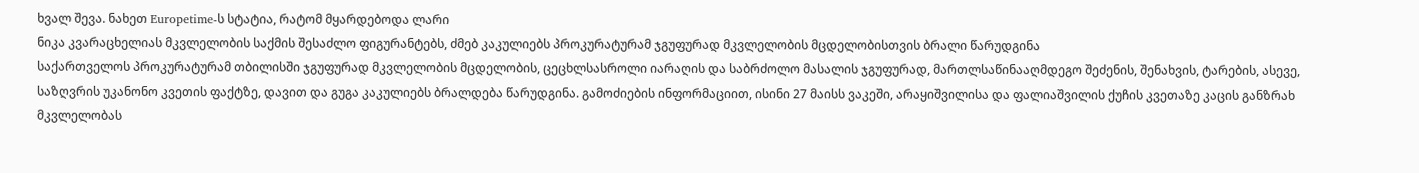ხვალ შევა. ნახეთ Europetime-ს სტატია, რატომ მყარდებოდა ლარი
ნიკა კვარაცხელიას მკვლელობის საქმის შესაძლო ფიგურანტებს, ძმებ კაკულიებს პროკურატურამ ჯგუფურად მკვლელობის მცდელობისთვის ბრალი წარუდგინა
საქართველოს პროკურატურამ თბილისში ჯგუფურად მკვლელობის მცდელობის, ცეცხლსასროლი იარაღის და საბრძოლო მასალის ჯგუფურად, მართლსაწინააღმდეგო შეძენის, შენახვის, ტარების, ასევე, საზღვრის უკანონო კვეთის ფაქტზე, დავით და გუგა კაკულიებს ბრალდება წარუდგინა. გამოძიების ინფორმაციით, ისინი 27 მაისს ვაკეში, არაყიშვილისა და ფალიაშვილის ქუჩის კვეთაზე კაცის განზრახ მკვლელობას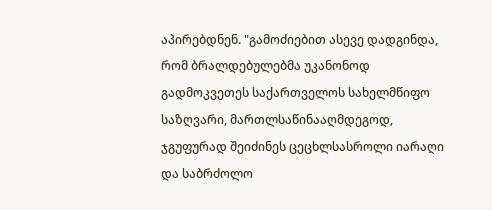აპირებდნენ. "გამოძიებით ასევე დადგინდა, რომ ბრალდებულებმა უკანონოდ გადმოკვეთეს საქართველოს სახელმწიფო საზღვარი, მართლსაწინააღმდეგოდ, ჯგუფურად შეიძინეს ცეცხლსასროლი იარაღი და საბრძოლო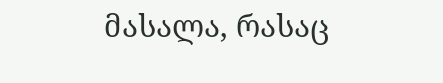მასალა, რასაც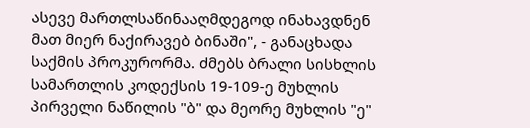ასევე მართლსაწინააღმდეგოდ ინახავდნენ მათ მიერ ნაქირავებ ბინაში", - განაცხადა საქმის პროკურორმა. ძმებს ბრალი სისხლის სამართლის კოდექსის 19-109-ე მუხლის პირველი ნაწილის "ბ" და მეორე მუხლის "ე"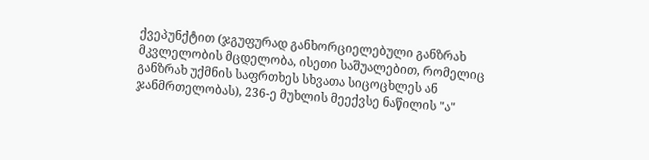ქვეპუნქტით (ჯგუფურად განხორციელებული განზრახ მკვლელობის მცდელობა, ისეთი საშუალებით, რომელიც განზრახ უქმნის საფრთხეს სხვათა სიცოცხლეს ან ჯანმრთელობას), 236-ე მუხლის მეექვსე ნაწილის "ა"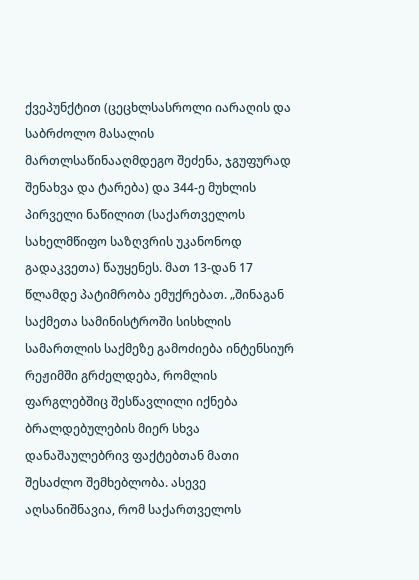ქვეპუნქტით (ცეცხლსასროლი იარაღის და საბრძოლო მასალის მართლსაწინააღმდეგო შეძენა, ჯგუფურად შენახვა და ტარება) და 344-ე მუხლის პირველი ნაწილით (საქართველოს სახელმწიფო საზღვრის უკანონოდ გადაკვეთა) წაუყენეს. მათ 13-დან 17 წლამდე პატიმრობა ემუქრებათ. „შინაგან საქმეთა სამინისტროში სისხლის სამართლის საქმეზე გამოძიება ინტენსიურ რეჟიმში გრძელდება, რომლის ფარგლებშიც შესწავლილი იქნება ბრალდებულების მიერ სხვა დანაშაულებრივ ფაქტებთან მათი შესაძლო შემხებლობა. ასევე აღსანიშნავია, რომ საქართველოს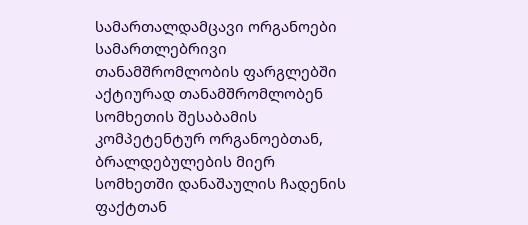სამართალდამცავი ორგანოები სამართლებრივი თანამშრომლობის ფარგლებში აქტიურად თანამშრომლობენ სომხეთის შესაბამის კომპეტენტურ ორგანოებთან, ბრალდებულების მიერ სომხეთში დანაშაულის ჩადენის ფაქტთან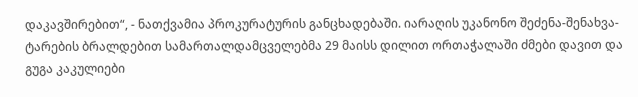დაკავშირებით“, - ნათქვამია პროკურატურის განცხადებაში. იარაღის უკანონო შეძენა-შენახვა-ტარების ბრალდებით სამართალდამცველებმა 29 მაისს დილით ორთაჭალაში ძმები დავით და გუგა კაკულიები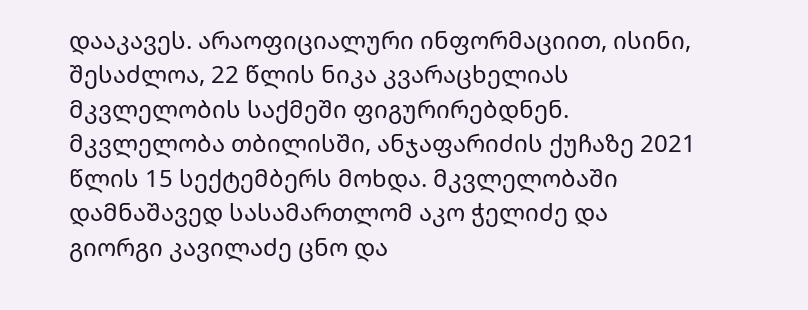დააკავეს. არაოფიციალური ინფორმაციით, ისინი, შესაძლოა, 22 წლის ნიკა კვარაცხელიას მკვლელობის საქმეში ფიგურირებდნენ. მკვლელობა თბილისში, ანჯაფარიძის ქუჩაზე 2021 წლის 15 სექტემბერს მოხდა. მკვლელობაში დამნაშავედ სასამართლომ აკო ჭელიძე და გიორგი კავილაძე ცნო და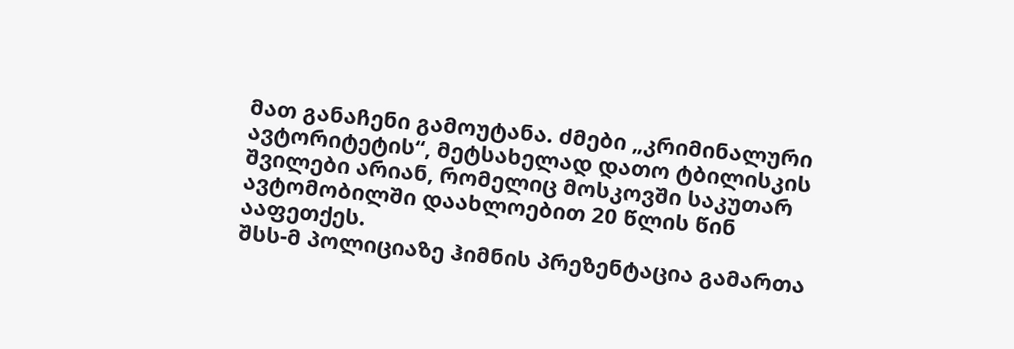მათ განაჩენი გამოუტანა. ძმები „კრიმინალური ავტორიტეტის“, მეტსახელად დათო ტბილისკის შვილები არიან, რომელიც მოსკოვში საკუთარ ავტომობილში დაახლოებით 20 წლის წინ ააფეთქეს.
შსს-მ პოლიციაზე ჰიმნის პრეზენტაცია გამართა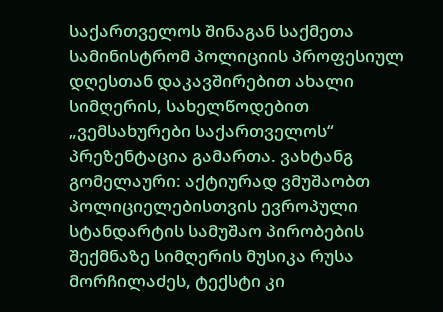საქართველოს შინაგან საქმეთა სამინისტრომ პოლიციის პროფესიულ დღესთან დაკავშირებით ახალი სიმღერის, სახელწოდებით „ვემსახურები საქართველოს“ პრეზენტაცია გამართა. ვახტანგ გომელაური: აქტიურად ვმუშაობთ პოლიციელებისთვის ევროპული სტანდარტის სამუშაო პირობების შექმნაზე სიმღერის მუსიკა რუსა მორჩილაძეს, ტექსტი კი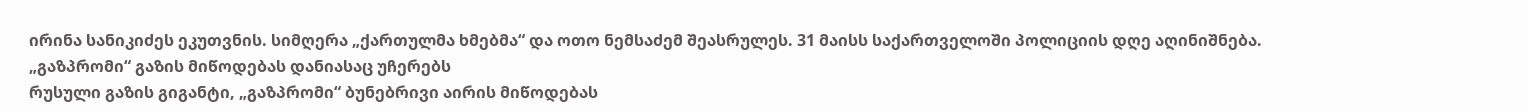ირინა სანიკიძეს ეკუთვნის. სიმღერა „ქართულმა ხმებმა“ და ოთო ნემსაძემ შეასრულეს. 31 მაისს საქართველოში პოლიციის დღე აღინიშნება.
„გაზპრომი“ გაზის მიწოდებას დანიასაც უჩერებს
რუსული გაზის გიგანტი, „გაზპრომი“ ბუნებრივი აირის მიწოდებას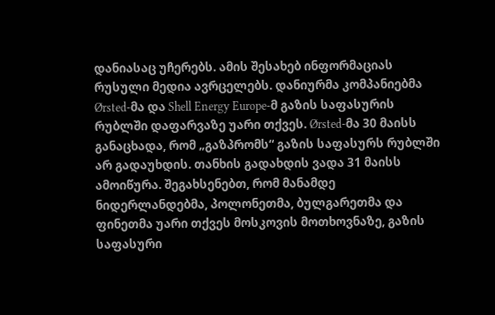დანიასაც უჩერებს. ამის შესახებ ინფორმაციას რუსული მედია ავრცელებს. დანიურმა კომპანიებმა Ørsted-მა და Shell Energy Europe-მ გაზის საფასურის რუბლში დაფარვაზე უარი თქვეს. Ørsted-მა 30 მაისს განაცხადა, რომ „გაზპრომს“ გაზის საფასურს რუბლში არ გადაუხდის. თანხის გადახდის ვადა 31 მაისს ამოიწურა. შეგახსენებთ, რომ მანამდე ნიდერლანდებმა, პოლონეთმა, ბულგარეთმა და ფინეთმა უარი თქვეს მოსკოვის მოთხოვნაზე, გაზის საფასური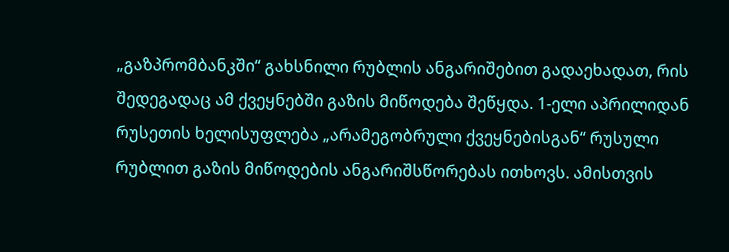„გაზპრომბანკში“ გახსნილი რუბლის ანგარიშებით გადაეხადათ, რის შედეგადაც ამ ქვეყნებში გაზის მიწოდება შეწყდა. 1-ელი აპრილიდან რუსეთის ხელისუფლება „არამეგობრული ქვეყნებისგან“ რუსული რუბლით გაზის მიწოდების ანგარიშსწორებას ითხოვს. ამისთვის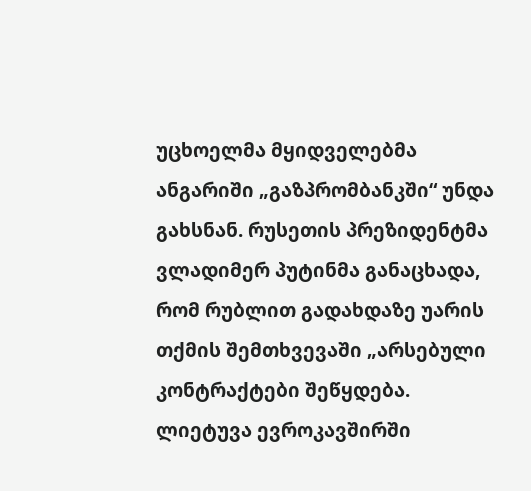უცხოელმა მყიდველებმა ანგარიში „გაზპრომბანკში“ უნდა გახსნან. რუსეთის პრეზიდენტმა ვლადიმერ პუტინმა განაცხადა, რომ რუბლით გადახდაზე უარის თქმის შემთხვევაში „არსებული კონტრაქტები შეწყდება. ლიეტუვა ევროკავშირში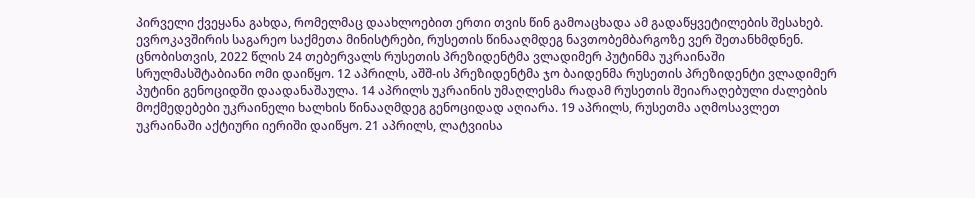პირველი ქვეყანა გახდა, რომელმაც დაახლოებით ერთი თვის წინ გამოაცხადა ამ გადაწყვეტილების შესახებ. ევროკავშირის საგარეო საქმეთა მინისტრები, რუსეთის წინააღმდეგ ნავთობემბარგოზე ვერ შეთანხმდნენ. ცნობისთვის, 2022 წლის 24 თებერვალს რუსეთის პრეზიდენტმა ვლადიმერ პუტინმა უკრაინაში სრულმასშტაბიანი ომი დაიწყო. 12 აპრილს, აშშ-ის პრეზიდენტმა ჯო ბაიდენმა რუსეთის პრეზიდენტი ვლადიმერ პუტინი გენოციდში დაადანაშაულა. 14 აპრილს უკრაინის უმაღლესმა რადამ რუსეთის შეიარაღებული ძალების მოქმედებები უკრაინელი ხალხის წინააღმდეგ გენოციდად აღიარა. 19 აპრილს, რუსეთმა აღმოსავლეთ უკრაინაში აქტიური იერიში დაიწყო. 21 აპრილს, ლატვიისა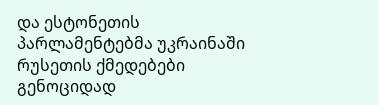და ესტონეთის პარლამენტებმა უკრაინაში რუსეთის ქმედებები გენოციდად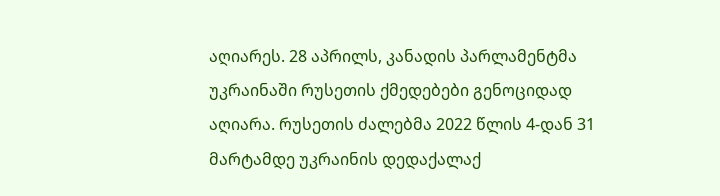აღიარეს. 28 აპრილს, კანადის პარლამენტმა უკრაინაში რუსეთის ქმედებები გენოციდად აღიარა. რუსეთის ძალებმა 2022 წლის 4-დან 31 მარტამდე უკრაინის დედაქალაქ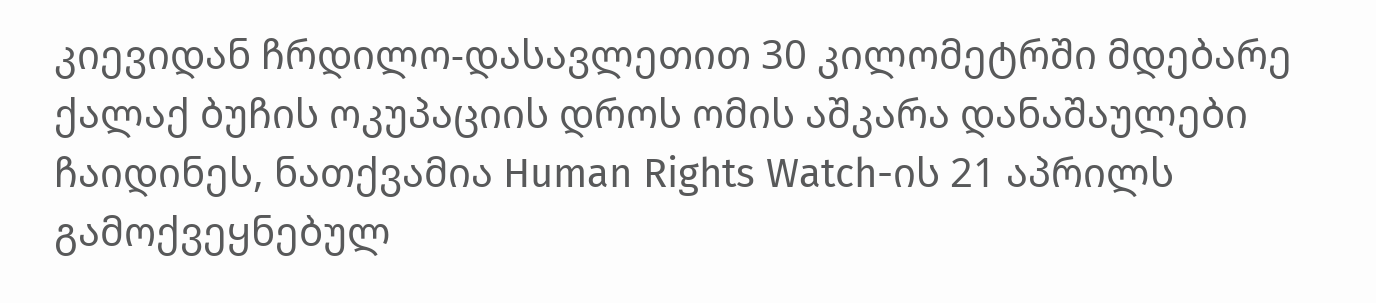კიევიდან ჩრდილო-დასავლეთით 30 კილომეტრში მდებარე ქალაქ ბუჩის ოკუპაციის დროს ომის აშკარა დანაშაულები ჩაიდინეს, ნათქვამია Human Rights Watch-ის 21 აპრილს გამოქვეყნებულ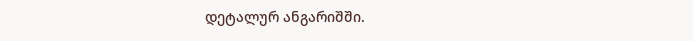დეტალურ ანგარიშში.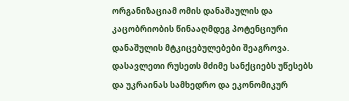ორგანიზაციამ ომის დანაშაულის და კაცობრიობის წინააღმდეგ პოტენციური დანაშულის მტკიცებულებები შეაგროვა. დასავლეთი რუსეთს მძიმე სანქციებს უწესებს და უკრაინას სამხედრო და ეკონომიკურ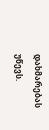დახმარებას უწევს.